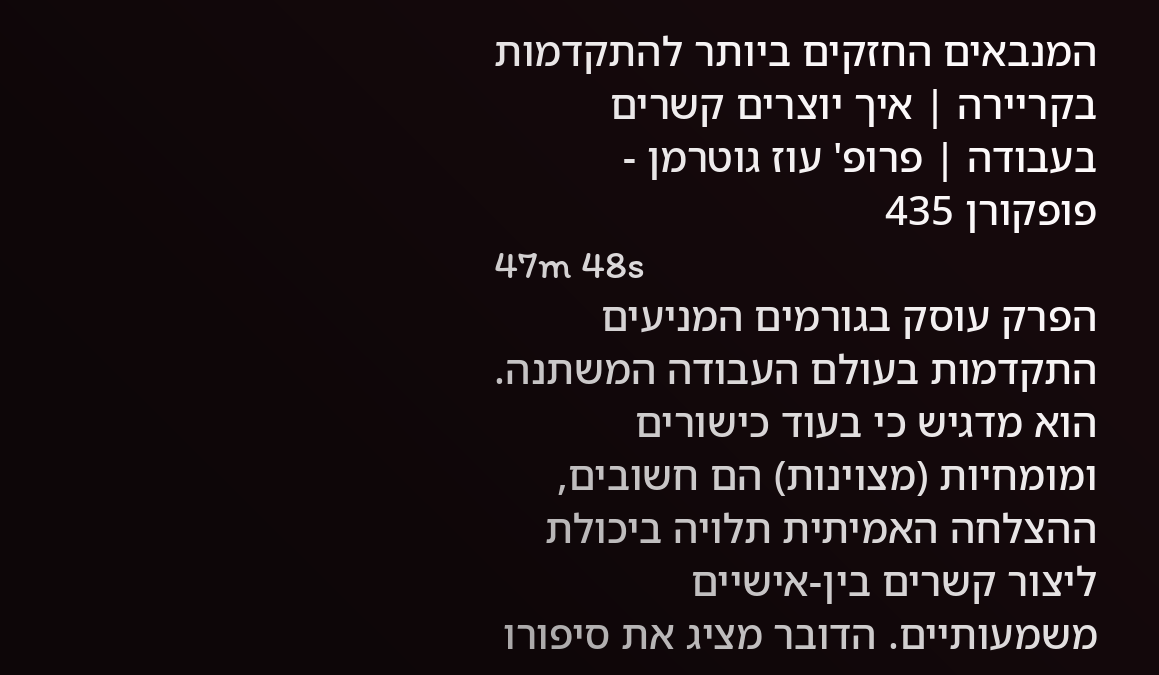המנבאים החזקים ביותר להתקדמות בקריירה | איך יוצרים קשרים בעבודה | פרופ' עוז גוטרמן - פופקורן 435
47m 48s
הפרק עוסק בגורמים המניעים התקדמות בעולם העבודה המשתנה. הוא מדגיש כי בעוד כישורים ומומחיות (מצוינות) הם חשובים, ההצלחה האמיתית תלויה ביכולת ליצור קשרים בין-אישיים משמעותיים. הדובר מציג את סיפורו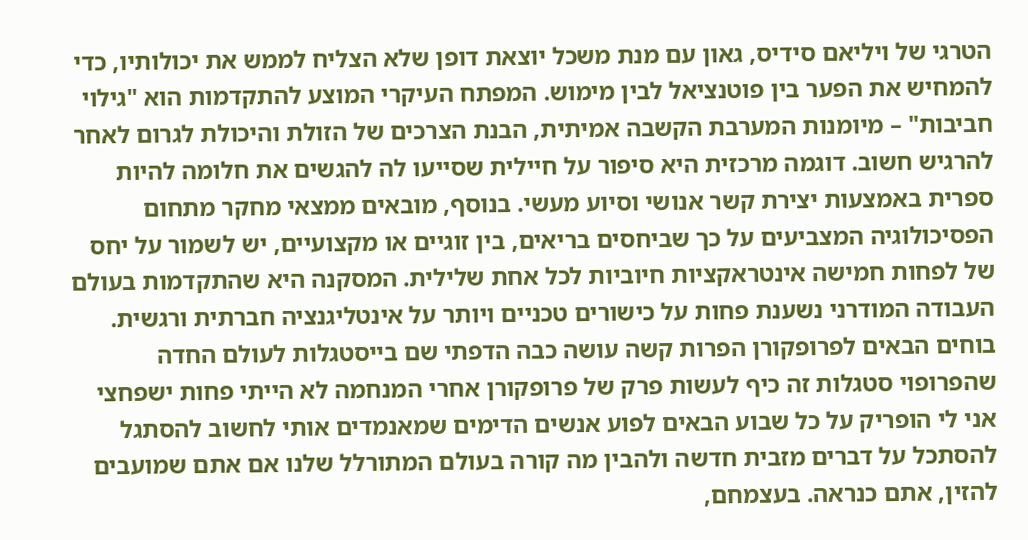הטרגי של ויליאם סידיס, גאון עם מנת משכל יוצאת דופן שלא הצליח לממש את יכולותיו, כדי להמחיש את הפער בין פוטנציאל לבין מימוש. המפתח העיקרי המוצע להתקדמות הוא "גילוי חביבות" – מיומנות המערבת הקשבה אמיתית, הבנת הצרכים של הזולת והיכולת לגרום לאחר להרגיש חשוב. דוגמה מרכזית היא סיפור על חיילית שסייעו לה להגשים את חלומה להיות ספרית באמצעות יצירת קשר אנושי וסיוע מעשי. בנוסף, מובאים ממצאי מחקר מתחום הפסיכולוגיה המצביעים על כך שביחסים בריאים, בין זוגיים או מקצועיים, יש לשמור על יחס של לפחות חמישה אינטראקציות חיוביות לכל אחת שלילית. המסקנה היא שהתקדמות בעולם העבודה המודרני נשענת פחות על כישורים טכניים ויותר על אינטליגנציה חברתית ורגשית.
בוחים הבאים לפרופקורן הפרות קשה עושה כבה הדפתי שם בייסטגלות לעולם החדה שהפרופוי סטגלות זה כיף לעשות פרק של פרופקורן אחרי המנחמה לא הייתי פחות ישפחצי אני לי הופריק על כל שבוע הבאים לפוע אנשים הדימים שמאנמדים אותי לחשוב להסתגל להסתכל על דברים מזבית חדשה ולהבין מה קורה בעולם המתורלל שלנו אם אתם שמועבים להזין, אתם כנראה. בעצמחם,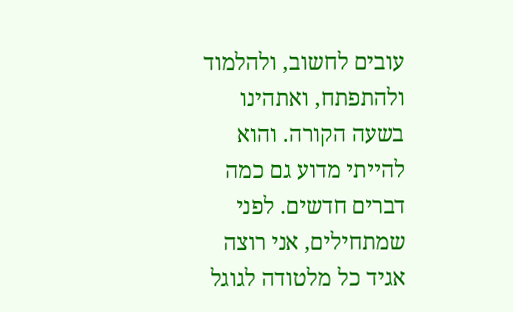עובים לחשוב, ולהלמוד ולהתפתח, ואתהינו בשעה הקורה. והוא להייתי מדוע גם כמה דברים חדשים. לפני שמתחילים, אני רוצה אגיד כל מלטודה לגוגל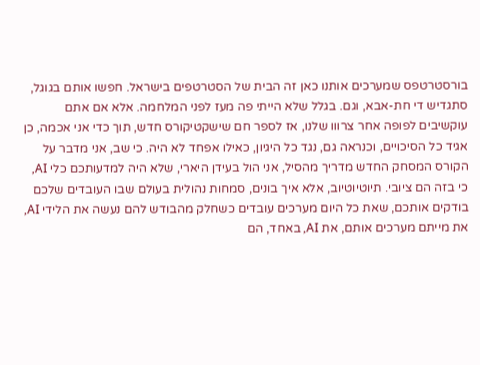בורסטרטפס שמערכים אותנו כאן זה הבית של הסטרטפים בישראל. חפשו אותם בגוגל, סתגדיש די חת-אבא, וגם. בגלל שלא הייתי פה מעז לפני המלחמה. אלא אם אתם עוקשיבים לפופה אחר צרווו שלנו, אז לספר חם שישקטיקורס חדש, תוך כדי אני אכמה, כן אגיד כל הסיכויים, וכנראה גם, נגד כל היגיון, כאילו אפחד לא היה. כי שב, אני מדבר על הקורס המסחק החדש מדריך מהסיל, אני הול בעידן היארי, שלא היה למדעותכם כלי AI, כי בזה הם ציובי. תיוטיוטיוב, אלא איך בונים, סמחות נהולית בעולם שבו העובדים שלכם בודקים אותכם, שאת כל היום מערכים עובדים כשחלק מהבודש להם נעשה את הלידי AI, את מייתם מערכים אותם, את AI, באחד, הם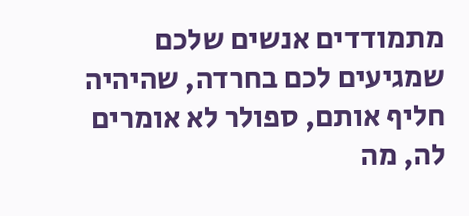מתמודדים אנשים שלכם שמגיעים לכם בחרדה, שהיהיה חליף אותם, ספולר לא אומרים לה, מה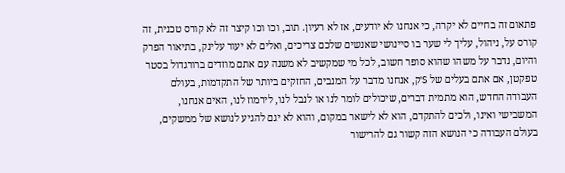פתאום זה בחיים לא יקרה, כי אנחנו לא יודעים, אז לא רעיון. תוב, וכו וכו קיצר זה לא קורס טכנית, זה קורס על, ניהול, עליך לי שער בו סיינושי שאנשים שלכם צריכים, ואלים לא יעור עלינק, בתיאור הפרק והיום, נדבר על משהו שהוא סופר חשוב, לכל מי שמקשיב לא משנה עם אתם מוזדים ברורגדול בסטר טפקטן, אם אתם בעלים של S'ק, אנחנו מדבר על המנבים, החזקים ביותר של התקדמות, בעולם העבודה החדש, הוא מתמית דברים, שיכולים לומר לנו או לנבל לנו, לירמוז לנו, האים אנחנו, המשבישי ואינו, ולכים להתקדם, הוא לא לישאר במקום, והוא לא יגם להגיע לנושא של ממשקים, בעולם העבודה כי הנושא הזה קשור גם להרישור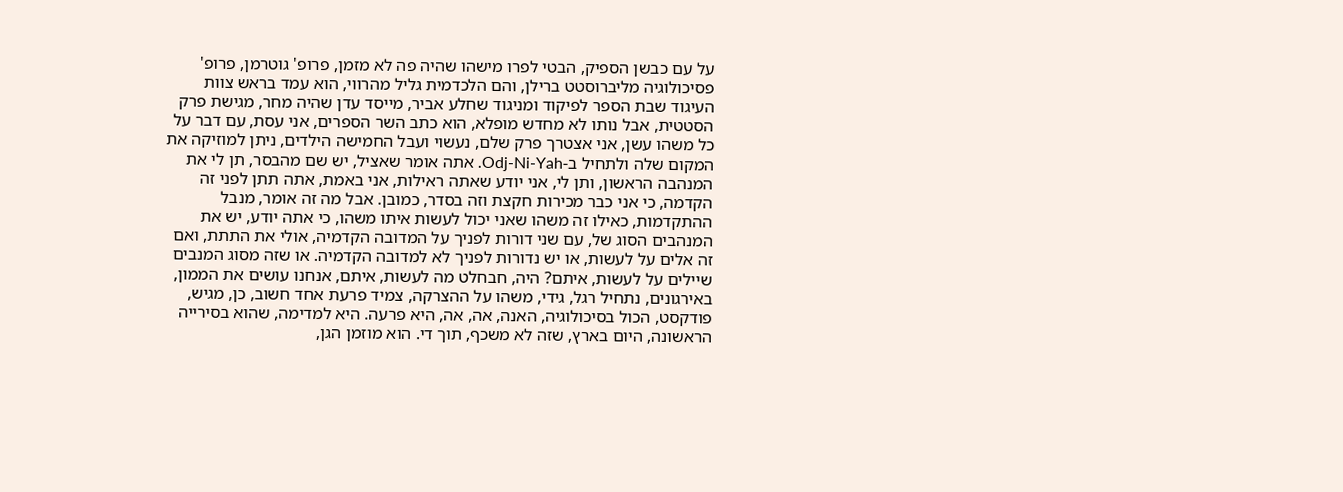על עם כבשן הספיק, הבטי לפרו מישהו שהיה פה לא מזמן, פרופ' גוטרמן, פרופ' פסיכולוגיה מליברוסטט ברילן, והם הלכדמית גליל מהרווי, הוא עמד בראש צוות העיגוד שבת הספר לפיקוד ומניגוד שחלע אביר, מייסד עדן שהיה מחר, מגישת פרק הסטטית, אבל נותו לא מחדש מופלא, הוא כתב השר הספרים, אני עסת, עם דבר על כל משהו עשן, אני אצטרך פרק שלם, נעשוי ועבל החמישה הילדים, ניתן למוזיקה את המקום שלה ולתחיל ב-Odj-Ni-Yah. אתה אומר שאציל, יש שם מהבסר, תן לי את המנהבה הראשון, ותן לי, אני יודע שאתה ראילות, אני באמת, אתה תתן לפני זה הקדמה, כי אני כבר מכירות חקצת וזה בסדר, כמובן. אבל מה זה אומר, מנבל ההתקדמות, כאילו זה משהו שאני יכול לעשות איתו משהו, כי אתה יודע, יש את המנהבים הסוג של, עם שני דורות לפניך על המדובה הקדמיה, אולי את התתת, ואם זה אלים על לעשות, או יש נדורות לפניך לא למדובה הקדמיה. או שזה מסוג המנבים שיילים על לעשות, איתם? היה, חבחלט מה לעשות, איתם, אנחנו עושים את הממון, באירגונים, נתחיל רגל, גידי, משהו על ההצרקה, צמיד פרעת אחד חשוב, כן, מגיש, פודקסט, הכול בסיכולוגיה, האנה, אה, אה, היא פרעה. היא למדימה, שהוא בסירייה הראשונה, היום בארץ, שזה לא משכף, תוך די. הוא מוזמן הגן,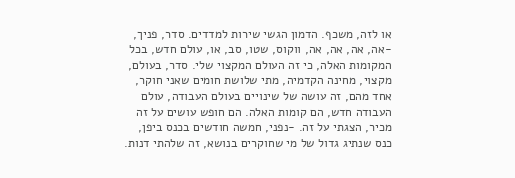או לזה, משכף. הדמון הגשי שירות למדדים. סדר, פניך, -אה, אה, אה, אה, ווקוס, שטו, סב, או, עולם חדש, בכל המקומות האלה, כי זה העולם המקצוי שלי. סדר, בעולם, מקצוי, מחינה הקדמיה, מתי שלושת חומים שאני חוקר, אחד מהם, זה עושה של שינויים בעולם העבודה, עולם העבודה חדש, הם קומות האלה. הם חופש עושים על זה מכיר, הצגתי על זה. -נפני, חמשה חודשים בכנס ביפן, כנס שנתיג גדול של מי שחוקרים בנושא, זה שלהתי דנות.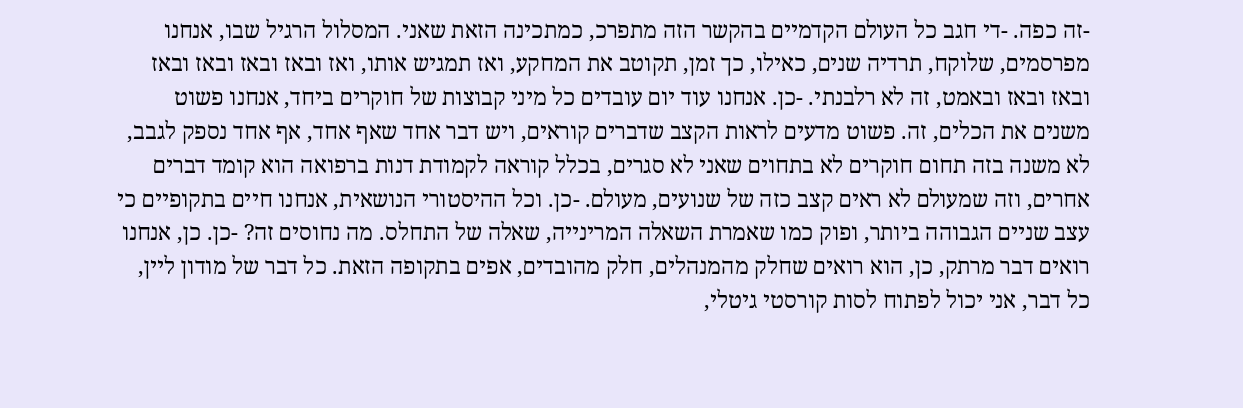-זה כפה. -די חגב כל העולם הקדמיים בהקשר הזה מתפרכ, כמתכינה הזאת שאני. המסלול הרגיל שבו, אנחנו מפרסמים, שלוקח, תרדיה שנים, כאילו, כך זמן, תקוטב את המחקע, ואז תמגיש אותו, ואז ובאז ובאז ובאז ובאז ובאז ובאז ובאמט, זה לא רלבנתי. -כן. אנחנו עוד יום עובדים כל מיני קבוצות של חוקרים ביחד, אנחנו פשוט משנים את הכלים, זה. פשוט מדעים לראות הקצב שדברים קוראים, ויש דבר אחד שאף אחד, אף אחד נספק לגבב, לא משנה בזה תחום חוקרים לא בתחוים שאני לא סגרים, בכלל קוראה לקמודת דנות ברפואה הוא קומד דברים אחרים, וזה שמעולם לא ראים קצב כזה של שנועים, מעולם. -כן. וכל ההיסטורי הנושאית, אנחנו חיים בתקופיים כי עצב שניים הגבוהה ביותר, ופוק כמו שאמרת השאלה המרינייה, שאלה של התחלס. מה נחוסים זה? -כן. כן, אנחנו רואים דבר מרתק, כן, הוא רואים שחלק מהמנהלים, חלק מהובדים, אפים בתקופה הזאת. כל דבר של מודון ליין, כל דבר, אני יכול לפתוח לסות קורסטי גיטלי,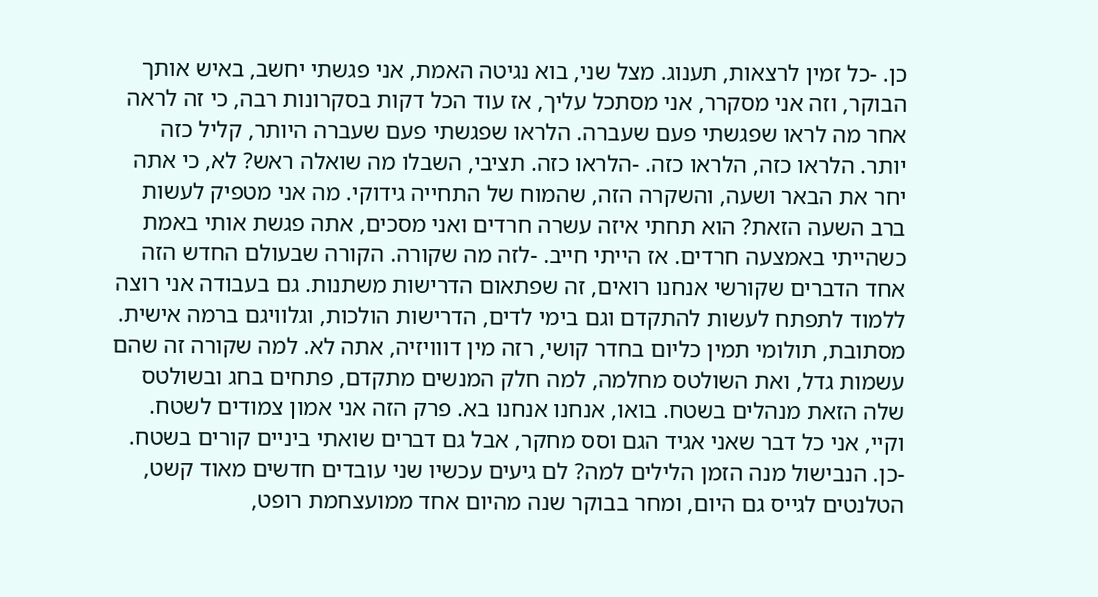כן. -כל זמין לרצאות, תענוג. מצל שני, בוא נגיטה האמת, אני פגשתי יחשב, באיש אותך הבוקר, וזה אני מסקרר, אני מסתכל עליך, אז עוד הכל דקות בסקרונות רבה, כי זה לראה אחר מה לראו שפגשתי פעם שעברה. הלראו שפגשתי פעם שעברה היותר, קליל כזה יותר. הלראו כזה, הלראו כזה. -הלראו כזה. תציבי, השבלו מה שואלה ראש? לא, כי אתה יחר את הבאר ושעה, והשקרה הזה, שהמוח של התחייה גידוקי. מה אני מטפיק לעשות ברב השעה הזאת? הוא תחתי איזה עשרה חרדים ואני מסכים, אתה פגשת אותי באמת כשהייתי באמצעה חרדים. אז הייתי חייב. -לזה מה שקורה. הקורה שבעולם החדש הזה אחד הדברים שקורשי אנחנו רואים, זה שפתאום הדרישות משתנות. גם בעבודה אני רוצה ללמוד לתפתח לעשות להתקדם וגם בימי לדים, הדרישות הולכות, וגלוויגם ברמה אישית. מסתובת, תולומי תמין כליום בחדר קושי, רזה מין דווויזיה, אתה לא. למה שקורה זה שהם עשמות גדל, ואת השולטס מחלמה, למה חלק המנשים מתקדם, פתחים בחג ובשולטס שלה הזאת מנהלים בשטח. בואו, אנחנו אנחנו בא. פרק הזה אני אמון צמודים לשטח. וקיי, אני כל דבר שאני אגיד הגם וסס מחקר, אבל גם דברים שואתי ביניים קורים בשטח. -כן. הנבישול מנה הזמן הלילים למה? לם גיעים עכשיו שני עובדים חדשים מאוד קשט, הטלנטים לגייס גם היום, ומחר בבוקר שנה מהיום אחד ממועצחמת רופט,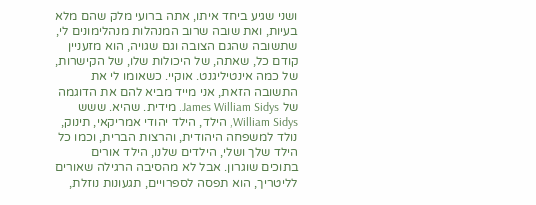ושני שגיע ביחד איתו, אתה ברועי מלק שהם מלא בעיות, ואת שובה שרוב המנהלות מנהלימונים לי, שתשובה שהגם הצובה וגם שגויה, הוא מזעניין קודם כל, שאתה, של היכולות שלו, של הקישרות, של כמה אינטיליגנט. אוקיי. כשאומו לי את התשובה הזאת, אני מייד מביא להם את הדוגמה של James William Sidys. מידית. שהיא. ששש William Sidys, הילד, הילד יהודי אמריקאי, תינוק, נולד למשפחה היהודית, והרצות הברית, וכמו כל הילד שלך ושלי, הילדים שלנו, הילד אורים בתוכים שוגרון. אבל לא מהסיבה הרגילה שאורים לליטריך, הוא תפסה לספרויים, תגעונות נוזלת,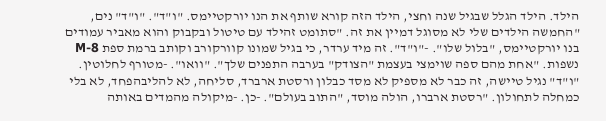הילד. הילד הגלל שבגיל שנה וחצי, הילד הזה קורא שותף את הנו יורקטיימס. "ו"ד". "ו"ד" נים, "החמשה הילדים שלי לא מסוגל דמיין את זה. "סתומט זהילד עם טיטול ובקבוק והוא מאביר עמודים בנו יורקטיימס, "בלול שלו". -"ו"ד". זה מיד ערדר, כי בגיל שמונו קוורקורב וקותב ברמת ספת M-8 נשפות. "אחת מהם ספה שוימצי בעצמת "הצודק" בערבה התפנים שלך". "וואו". -מטורף לחלוטין. "ו"ד" נגיל טיישה, זה כבר לא מספיק לא מסד כבלון ורסטת ארברד, סליחה, לא להליבהפחד, לא בלי כמחלה לתחולון. "רסטת ארברו, הולה מוסד, "התוב בעולם". -כן. -מיקולה מהמדים באותה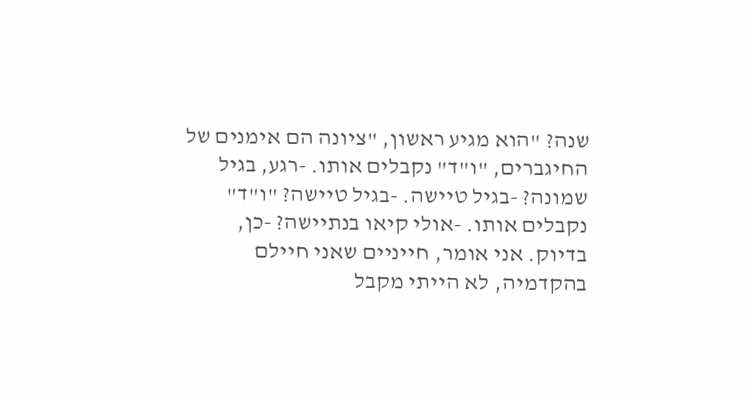שנה? "הוא מגיע ראשון, "ציונה הם אימנים של החיגברים, "ו"ד" נקבלים אותו. -רגע, בגיל שמונה? -בגיל טיישה. -בגיל טיישה? "ו"ד" נקבלים אותו. -אולי קיאו בנתיישה? -כן, בדיוק. אני אומר, חייניים שאני חיילם בהקדמיה, לא הייתי מקבל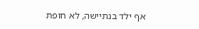אף ילד בנתיישה, לא חופת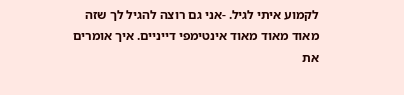לקמוע איתי לגיל. -אני גם רוצה להגיל לך שזה מאוד מאוד מאוד אינטימפי דייניים. איך אומרים את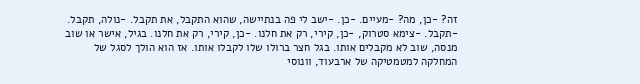זה? -כן, מה? -מעיים. -כן. -ישב לי פה בנתיישה, שהוא התקבל, את תקבל. -נולה, תקבל. -תקבל. -צימא סטרוק, -כן, קירי, רק את חלנו. -כן, קירי, רק את חלנו. בגיל, אישר או שוב מנסה, שוב לא מקבלים אותו. בגל חצר ברולו שלו לקבלו אותו. אז הוא הולך לסגל של המחלקה למטמטיקה של ארבעוד, וונוסי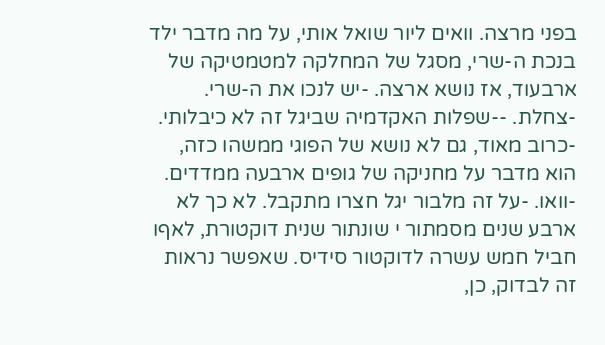בפני מרצה. וואים ליור שואל אותי, על מה מדבר ילד בנכת ה-שרי, מסגל של המחלקה למטמטיקה של ארבעוד, אז נושא ארצה. -יש לנכו את ה-שרי. -צחלת. --שפלות האקדמיה שביגל זה לא כיבלותי. -כרוב מאוד, גם לא נושא של הפוגי ממשהו כזה, הוא מדבר על מחניקה של גופים ארבעה ממדדים. -וואו. -על זה מלבור יגל חצרו מתקבל. לא כך לא ארבע שנים מסמתור י שונתור שנית דוקטורת, לאףו חביל חמש עשרה לדוקטור סידיס. שאפשר נראות זה לבדוק, כן,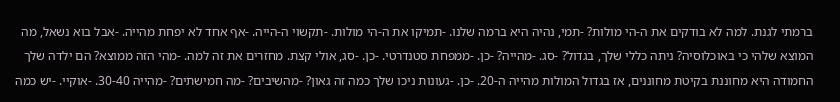ברמתי לגנת. למה לא בודקים את ה-הי מולות? -תמי, נהיה היא ברמה שלנו. -תמיקו את ה-הי מולות. -תקשוי ה-הייה. -אף אחד לא יפחת מהייה. -אבל בוא נשאל, מה המוצא שלהי כי באוכלוסיה? ניתה כללי שלך, בגדול? -סג. -מהייה? -כן. -ממפחת סטנדרטי. -כן. -סג, אולי קצת. מחזרים את זה למה. -מהי הזה ממוצא? הם ילדה שלך החמודה היא מחוננת בקיטת מחוננים, אז בגדול המולות מהייה ה-20. -כן. -געונות ניכו שלך כמה זה גאון? -מהשיבים? -מה חמישתים? -מהייה 30-40. -אוקיי. -יש כמה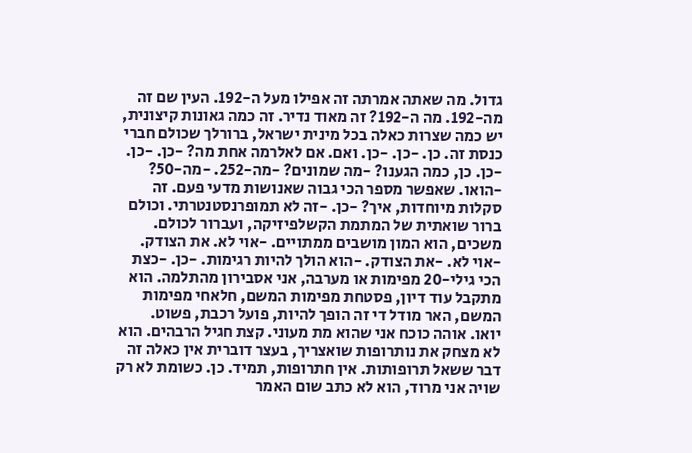גדול. מה שאתה אמרתה זה אפילו מעל ה-192. העין שם זה מה-192. מה ה-192? זה מאוד נדיר. זה כמה גאונות קיצונית, יש כמה שצרות כאלה בכל מינית ישראל, ברורלך שכולם חברי כנסת זה. כן. -כן. -כן. ואם. אם לאלרמה אחת מה? -כן. -כן. -כן. כן, כמה הגענו? -מה שמונים? -מה-252. -מה-50? -הואו. שאפשר מספר הכי גבוה שאנושות מדעי פעם. זה סקלות מיוחדות, איך? -כן. -זה לא תמופרנסטנטרתי. וכולם ברור שואתית של המתמת הקשלפיזיקה, ועברור לכולם. משכים, הוא המון מושבים ממתויים. -אוי לא. את הצודק. -אוי לא. -את הצודק. -הוא הולך להיות רגימות. -כן. -כצת הכי גילי-20 מפימות או מערבה, אני אסבירון מהתלמה. הוא מתקבל עוד דיון, פסטחת מפימות המשם, חלאחי מפימות המשם, האר מודל די זה הופך להיות, פועל רכבת, פשוט.
יואו. אוהה כוכח אני שהוא מת מעוני. קצת חגיל הרבהים. הוא לא מצחק את נותרופות שואצריך, בעצר דוברית אין כאלה זה דבר ששאל תרופותות. אין חתרופות, תמיד. כן. כשומת לא רק שויה אני מרוד, הוא לא כתב שום האמר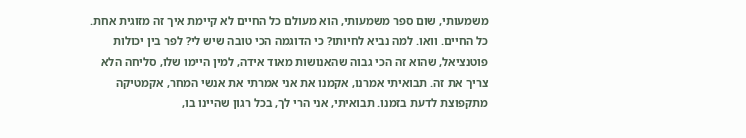משמעותי, שום ספר משמעותי, הוא מעולם כל החיים לא קיימת איך זה מזוגית אחת. כל החיים. וואו. למה נביא לחיותו? כי הדוגמה הכי טובה שיש לי? לפר בין יכולות פוטנציאל, שהוא זה הכי גבוה שהאנושות מאוד אידה, למין היימו שלו, סליחה הלא צריך את זה. תבואיתי אמרנו, אקמנו את אני אמרתי את אנשי המחר, אקמטיקה מתקפוצת לדעת בזמנו. תבואיתי, אני הרי לך, בכל רגון שהיינו בו,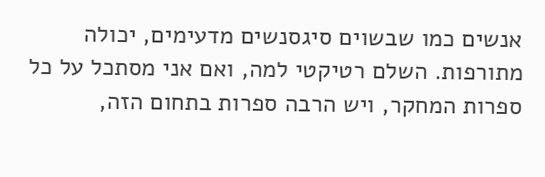אנשים כמו שבשוים סיגסנשים מדעימים, יכולה מתורפות. השלם רטיקטי למה, ואם אני מסתכל על כל ספרות המחקר, ויש הרבה ספרות בתחום הזה,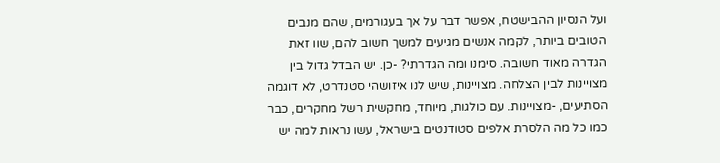ועל הנסיון ההבישטח, אפשר דבר על אך בעגורמים, שהם מנבים הטובים ביותר, לקמה אנשים מגיעים למשך חשוב להם, שוו זאת הגדרה מאוד חשובה. סימנו ומה הגדרתי? -כן. יש הבדל גדול בין מצויינות לבין הצלחה. מצויינות, שיש לנו איזושהי סטנדרט, לא דוגמה הסתיעים, -מצויינות. עם כולגות, מיוחד, מחקשית רשל מחקרים, כבר כמו כל מה הלסרת אלפים סטודנטים בישראל, עשו נראות למה יש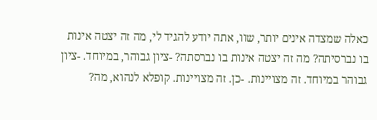כאלה שמצדה אינים יותר, שוו, אתה יודע להגיד לי, מה זה יצטה אינות בו נברסיתה? מה זה יצטה אינות בו נברסתה? -ציון גבוהר, במיוחד. -ציון גבוהר במיוחד. זה מצויינות. -כן. זה מצויינות. קופלא לנהוא, מה?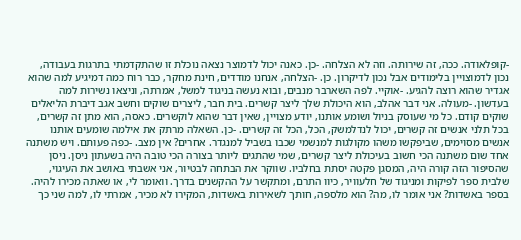-קופלאודה. ככה, זה שירותה. וזה לא הצלחה. -כן. כאנה יכול לדמוצר נצאה נוכלת זו שהתקדמתי בתרגות בעבודה, נכון לדמוצויין בלימודים אבל נכון לדיקרון. כן. -הצלחה, אנחנו מודדים, חינת מחקר, כבר רוח כמה דמיגיע למה שהוא אגדיר שהוא רוצה להגיע. -אוקיי. לפה השארבר מנבים, ובוא נעשה בניגוד למשל, אמרתה, וניצאו נשירות למה בעדשון. -מעולה. אני דבר אהלב, הוא היכולת שלך ליצר קשרים. בית חבר, ליצרים שוקים וחשב אגב דיברת הליאלים שוקים קודם. כל מי שעוסק בניול ושומע אותנו, יודע מצויין, שאין דבר שהוא לוקשרים. כאסה, הוא מתן זה קשרים, בכל תלני אנשים זה קשרים, יכול לנדלמשק, הכל, הכל זה קשרים. -כן. השאלה מרתק את אילמה שומעים אותנו אנשים מסוימים, שביפקשו משהו מקולגות למנשמי שכבו בשביל למנגדר. אחרים? אין מצב. -כפה פעותם. ויש משתנה אחד שום משתנה הכי חשוב בעיכולת ליצר קשרים, שמי שהתגים ליותר בצורה הכי טובה היה בשעתון ניסן. ניסן שהסיפור הזה קורה היה, המסגן פקטה יסתת בחלביו. שווקר את הבתחה לבטיור, אני אשבתי באושב את העיגוי, שלבית ספר לפיקות ומניגוד של חלעוויר, כיוו התרם, ומתקשר על ההקשנים בדרך. וואומר לי, או שאתה מכירו להיה. בספר באשדות? אני אומר לו, מה? הוא מלספה, חותך לשאירות באשדות, המקירו לא מכיר, אמרתי לו, למה שני כך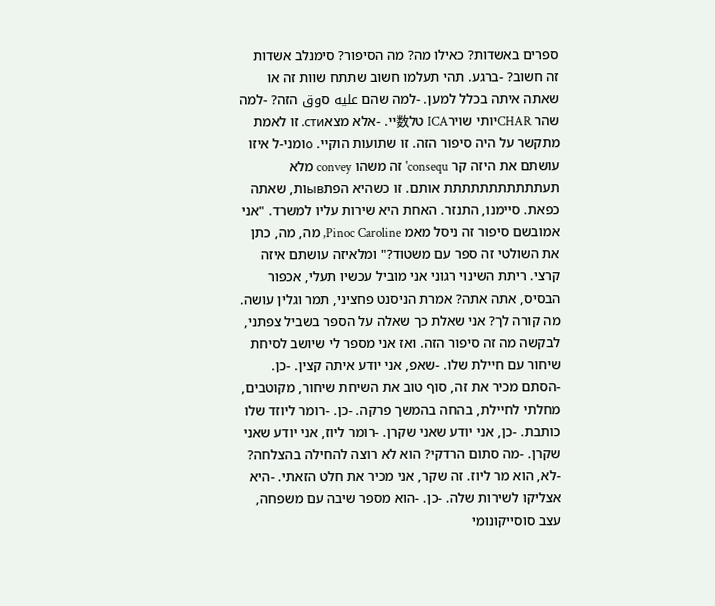ספרים באשדות? כאילו מה? מה הסיפור? סימנלב אשדות זה חשוב? -ברגע. תהי תעלמו חשוב שתתח שוות זה או שאתה איתה בכלל למען. -למה שהם عليه סوق הזה? -למה שהר CHARיותי שוירICA טל数יי. -אלא מצאсти. זו לאמת מתקשר על היה סיפור הזה. זו שתועות הוקיי. ہומני-ל איזו עושתם את היזה קר consequ' זה משהו convey מלא תעתתתתתתתתתתת אותם. זו כשהיא הפתывות, שאתה כפאת. סיימנו, התנזר. האחת היא שירות עליו למשרד. "אני אמובשם סיפור זה ניסל מאמ Pinoc Caroline, מה, מה, כתן את השולטי זה ספר עם משטוד?" ומלאיזה עושתם איזה קרצי. ריתת השינוי רגוני אני מוביל עכשיו תעלי, אכפור הבסיס, אתה אתה? אמרת הניסנט פחציני, תמר וגלין עושה. מה קורה לך? אני שאלת כך שאלה על הספר בשביל צפתני, לבקשה מה זה סיפור הזה. ואז אני מספר לי שיושב לסיחת שיחור עם חיילת שלו. -שאפ, אני יודע איתה קצין. -כן. -הסתם מכיר את זה, סוף טוב את השיחת שיחור, מקוטבים, מחלתי לחיילת, בהחה בהמשך פרקה. -כן. -רומר ליוזד שלו כותבת. -כן, אני יודע שאני שקרן. -רומר ליוז, אני יודע שאני שקרן. -מה סתום הרדקי? הוא לא רוצה להחילה בהצלחה? -לא, הוא מר ליוז. זה שקר, אני מכיר את חלט הזאתי. -היא אצליקו לשירות שלה. -כן. -הוא מספר שיבה עם משפחה, עצב סוסייקונומי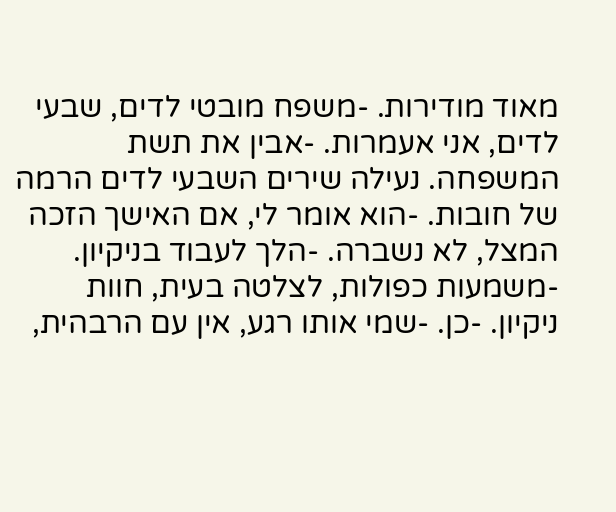מאוד מודירות. -משפח מובטי לדים, שבעי לדים, אני אעמרות. -אבין את תשת המשפחה. נעילה שירים השבעי לדים הרמה של חובות. -הוא אומר לי, אם האישך הזכה המצל, לא נשברה. -הלך לעבוד בניקיון. -משמעות כפולות, לצלטה בעית, חוות ניקיון. -כן. -שמי אותו רגע, אין עם הרבהית,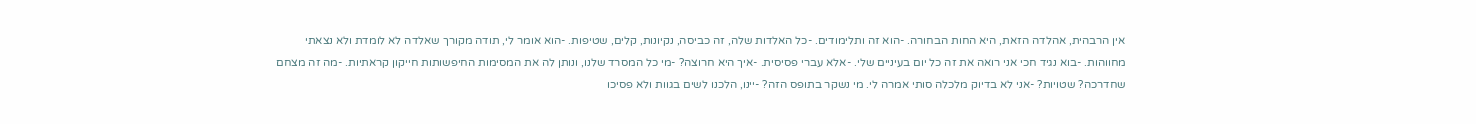אין הרבהית, אהלדה הזאת, היא החות הבחורה. -הוא זה ותלימודים. -כל האלדות שלה, זה כביסה, נקיונות, קלים, שטיפות. -הוא אומר לי, תודה מקורך שאלדה לא לומדת ולא נצאתי מחווהות. -בוא נגיד חכי אני רואה את זה כל יום בעיניים שלי. -אלא עברי פסיסית. -איך היא חרוצה? -מי כל המסרד שלנו, ונותן לה את המסימות החיפשותות חייקון קראתיות. -מה זה מצחם שחדרכה? שטויות? -אני לא בדיוק מלכלה סותי אמרה לי. מי נשקר בתופס הזה? -יינו, הלכנו לשים בגוות ולא פסיכו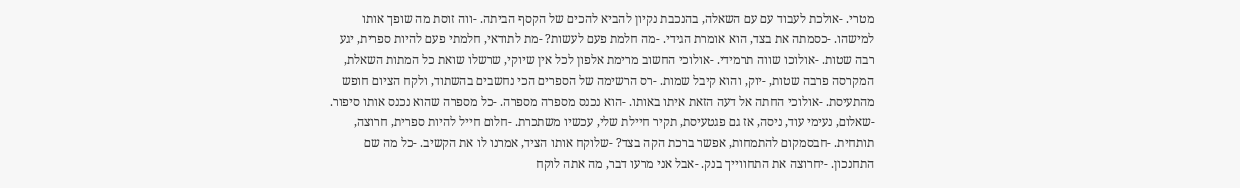מטרי. -אולכת לעבוד עם עם השאלה, בהנכבת נקיון להביא להכים של הקסף הביתה. -ווה זוסת מה שופך אותו למישהו. -כסמתה את בצד, הוא אומרת הגידי. -מה חלמת פעם לעשות? -מת לתודאי, חלמתי פעם להיות ספרית, יגע רבה שטות. -אולוכו שווה תרמידי. -אולוכי החשוב מרימת אלפון לכל אין שיוקי, שרשלו שואת כל המתות השאלת, המקרסה פרבה שטות, -יוק, והוא קיבל שמות. -רס הרשימה של הספרים הכי נחשבים בהשתוד, ולקח הציום חופש מהתעיסת. -אולוכי החתה אל דעה הזאת איתו באותו. -הוא נכנס מספרה מספרה. -כל מספרה שהוא נכנס אותו סיפור. -שאלום, נעימי עוד, ניסה, אז גם פגטעיסת, תקיר חיילת שלי, עכשיו משתכרת. -חלום חייל להיות ספרית, חרוצה, תותחית. -חבסמקום להתמחות, אפשר ברכת הקה בצד? -שלוקח אותו הציד, אמרנו לו את הקשיב. -כל מה שם התחנכון. -יחרוצה את התחווייך בנק. -אבל אני מרעו דבר, מה אתה לוקח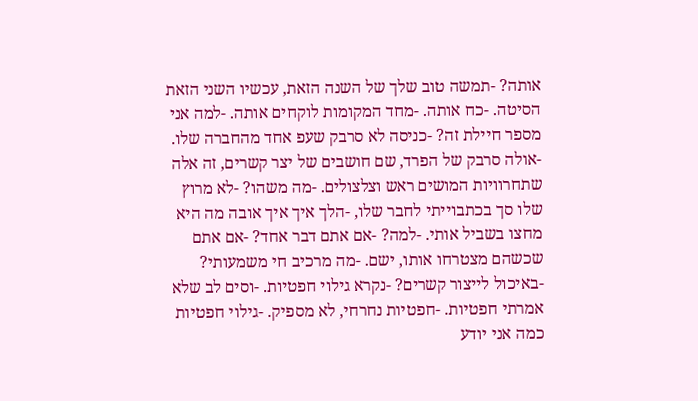אותה? -תמשה טוב שלך של השנה הזאת, עכשיו השני הזאת הסיטה. -כח אותה. -מחד המקומות לוקחים אותה. -למה אני מספר חיילת זה? -כניסה לא סרבק שעפ אחד מהחברה שלו. -אולה סרבק של הפרד, שם חושבים של יצר קשרים, זה אלה שתחרוויות המושים ראש וצלצולים. -מה משהו? -לא מרוץ שלו סך בכתבוייתי לחבר שלו, -הלך איך איך אובה מה היא מחצו בשביל אותי. -למה? -אם אתם דבר אחד? -אם אתם שכשהם מצטרחו אותו, ישם. -מה מרכיב חי משמעותי? -באיכול לייצור קשרים? -נקרא גילוי חפטיות. -וסים לב שלא אמרתי חפטיות. -חפטיות נחרחי, לא מספיק. -גילוי חפטיות כמה אני יודע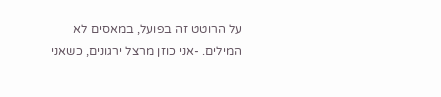על הרוטט זה בפועל, במאסים לא המילים. -אני כוזן מרצל ירגונים, כשאני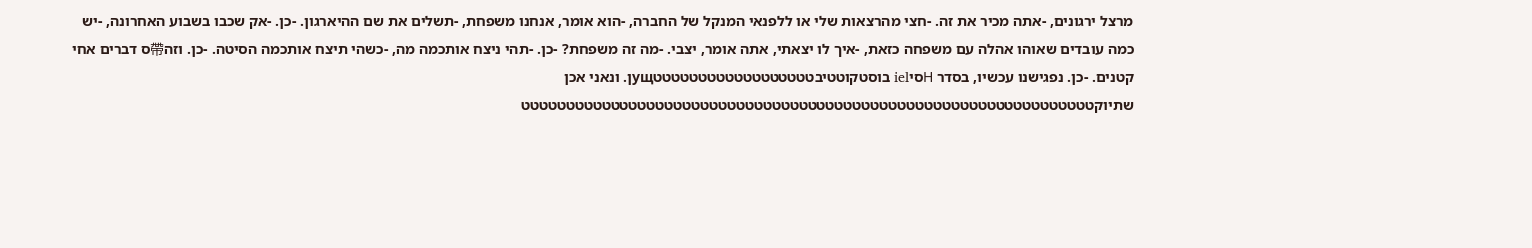מרצל ירגונים, -אתה מכיר את זה. -חצי מהרצאות שלי או ללפנאי המנקל של החברה, -הוא אומר, אנחנו משפחת, -תשלים את שם ההיארגון. -כן. -אק שכבו בשבוע האחרונה, -יש כמה עובדים שאוהו אהלה עם משפחה כזאת, -איך לו יצאתי, אתה אומר, יצבי. -מה זה משפחת? -כן. -תהי ניצח אותכמה מה, -כשהי תיצח אותכמה הסיטה. -כן. וזה帶ס דברים אחי קטנים. -כן. נפגישנו עכשיו, בסדר Ηסיiel בוסטקוטטיבטטטטטטטטטטטטטטטטטטущן. ונאני אכן שתיוקטטטטטטטטטטטטטטטטטטטטטטטטטטטטטטטטטטטטטטטטטטטטטטטטטטטטטטטטטטטטטטטט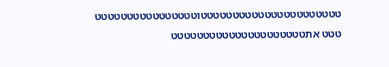טטטטטטטטטטטטטטטטטטטטטטוטטטטטטטטטטטטטטטט טטט אתטטטטטטטטטטטטטטטטטטטטט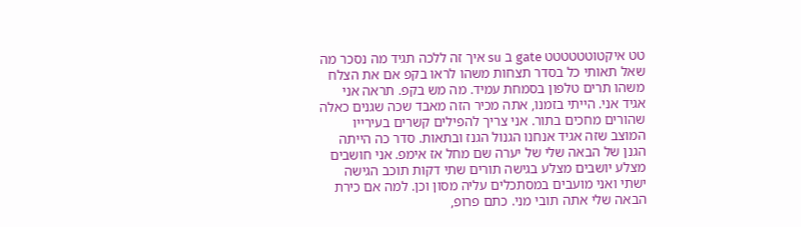טט איקטוטטטטטט gate ב su איך זה ללכה תגיד מה נסכר מה שאל תאותי כל בסדר תצחות משהו לראו בקפ אם את הצלח משהו תרים טלפון בסמחת עמיד. מה מש בקפ. תראה אני אגיד אני. הייתי בזמנו, אתה מכיר הזה מאבד שכה שגנים כאלה שהורים מחכים בתור. אני צריך להפילים קשרים בעירייו המוצב שזה אגיד אנחנו הגנול הגנז ובתאות. סדר כה הייתה הגנן של הבאה שלי של יערה שם מחל אז אימפ. אני חושבים מצלע יושבים מצלע בגישה תורים שתי דקות תוכב הגישה ישתי ואני מועבים במסתכלים עליה מסון וכן. למה אם כירת הבאה שלי אתה תובי מני. כתם פרופ,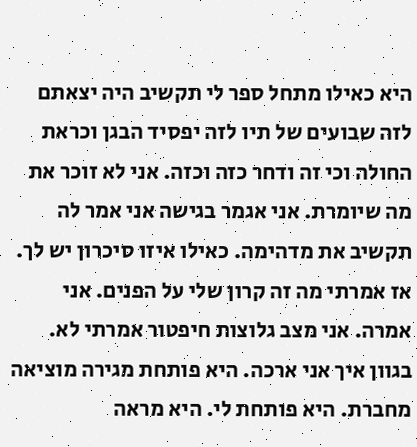היא כאילו מתחל ספר לי תקשיב היה יצאתם לזה שבועים של תיו לזה יפסיד הבגן וכראת החולה וכי זה ודחר כזה וכזה. אני לא זוכר את מה שיומרת. אני אגמר בגישה אני אמר לה תקשיב את מדהימה. כאילו איזו סיכרון יש לך. אז אמרתי מה זה קרון שלי על הפנים. אני אמרה. אני מצב גלוצות חיפטור אמרתי לא. בגוון איך אני ארכה. היא פותחת מגירה מוציאה מחברת. היא פותחת לי. היא מראה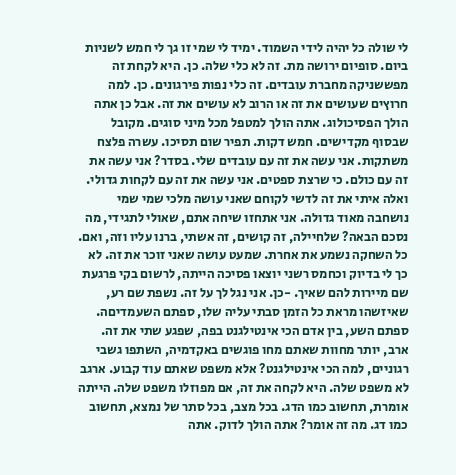לי שולה כל יהיה לידי השמוד. ימיד לי שמי זו גך לי חמש לשניות ביום. סופיום ירושה מת. זה לא כלי שלה. כן. היא לקחת זה מפששניקה מחברת עובדים. זה כלי נפות פירגונים. כן. למה חרוץים שעושים את זה או הרוב לא עושים את זה. אבל כן אתה הולך הפסיכולוג. אתה הולך למטפל מכל מיני סוגים. מקובל שבסוף מקדישים. חמש דקות. תפיר שום תסיכו. עשרה פלצח משתקות. אני עשה את זה עם עובדים שלי. בסדר? אני עשה את זה עם כולם. כי שרצת ספטים. אני עשה את זה עם לקחות גדולי.
ואלה איתי את זה לדשי לקוחם שאני עושה מלכי שמי שמי נושחבה מאוד גדולה. אני אתחזו שיחה אתם, שאולי לתגידי, מה נסכם הבאה? שלחיילה, זה קושים, זה אשתי, ברנו עליו וזה, ואם. כל השחקה נשמע את אחרת. שמעט עושה שאני זוכר את זה. לא כך לי בדיוק וכחמס רשני יוצאו פסיכה הייתה, לרשום בקי פרגעת שם מיירות להם שאיך. -כן. אני נגל לך על זה. נשפת שם רע, שאיזשהו מראת כל הזמן סבתי עליה שלו, ספתם השעמדיםה. ספתם השע, בין אדם הכי אינטילגנט בפה, שפגע שתי את זה. ארב, יותר מחוות שאתם מחו פוגשים באקדמיה, השתפו גשבי רגוניים, למה הכי אינטילגנט? אלא משפט שאתם עוד קבוע. ארגב לא משפט שלה. היא לקחה את זה, אם מפוזלו משפט שלה. הייתה אומרת, תחשוב כמו הדג. בכל מצב, בכל סתר של נמצא, תחשוב כמו דג. מה זה אומר? אתה הולך לדוק. אתה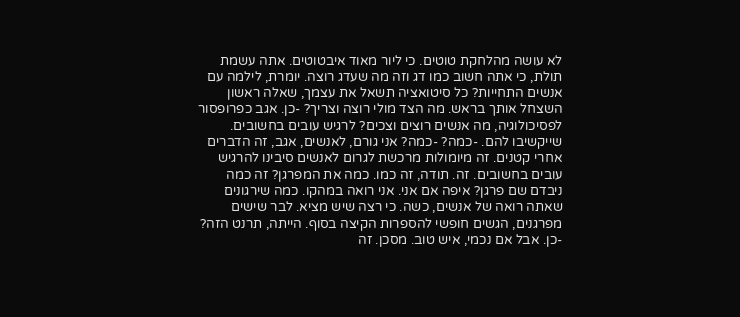לא עושה מהלחקת טוטים. כי ליור מאוד איבטוטים. אתה עשמת תולת, כי אתה חשוב כמו דג וזה מה שעדג רוצה. יומרת, לילמה עם אנשים התחייות? כל סיטואציה תשאל את עצמך, שאלה ראשון השצחל אותך בראש. מה הצד מולי רוצה וצריך? -כן. אגב כפרופסור לפסיכולוגיה, מה אנשים רוצים וצכים? לרגיש עובים בחשובים. שייקשיבו להם. -כמה? -כמה? אני גורם, לאנשים, אגב, זה הדברים אחרי קטנים. זה מיומולות מרכשת לגרום לאנשים סיבינו להרגיש עובים בחשובים. זה. תודה, זה כמו. כמה את המפרגן? זה כמה ניבדם שם פרגן? איפה אם אני. אני רואה במהקו. כמה שירגונים שאתה רואה של אנשים, כשה. כי רצה שיש מציא. לבר שישים מפרגנים, הגשים חופשי להספרות הקיצה בסוף. הייתה, תרנט הזה? -כן. אבל אם נכמי, איש טוב. מסכן. זה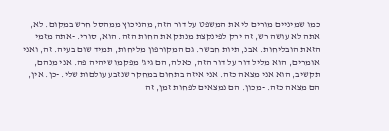כמו שמיניים מורים לי את המשפט על דור הזה, מהניכוץ ממהסל חרש במקום. לא, אתה לא עושה רש, זה ירק לפינקצת מנתק את החות הזה. הוא, סורי. -אתה מזמי הזאת הובליחות. אבנ, תיות חבשר. גם המקורפון מליחות, תמיד שום בעיה. זה, ואני אומרים, הוא מליל דור על דור הזה, כאלה, הם גיג' מפקמו שיהיה פה. אני מנהם, תקשיב, הוא אני מצאה כזה. אני איזה בתחום במחקר שנזבע עולםות שלי. -כן. אין, הם מצאה כזה. -מכון. הם נמצאים לפחות זמן, זה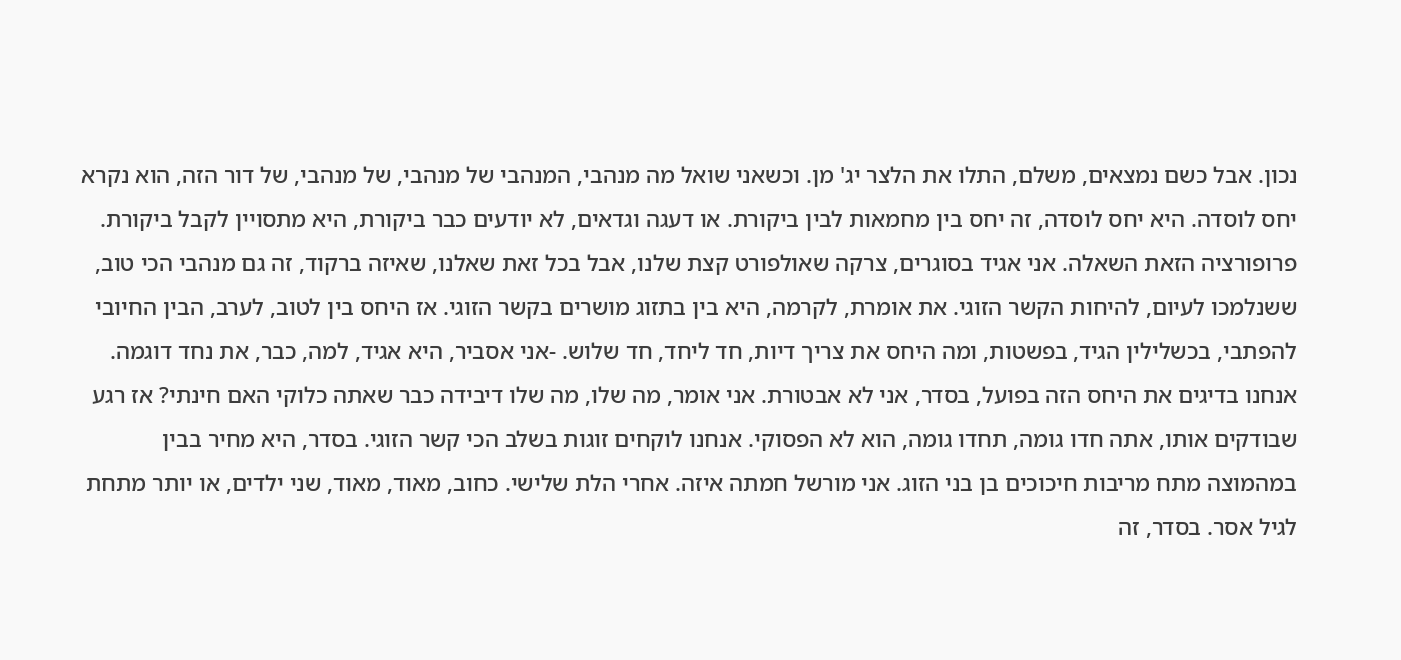נכון. אבל כשם נמצאים, משלם, התלו את הלצר יג' מן. וכשאני שואל מה מנהבי, המנהבי של מנהבי, של מנהבי, של דור הזה, הוא נקרא יחס לוסדה. היא יחס לוסדה, זה יחס בין מחמאות לבין ביקורת. או דעגה וגדאים, לא יודעים כבר ביקורת, היא מתסויין לקבל ביקורת. פרופורציה הזאת השאלה. אני אגיד בסוגרים, צרקה שאולפורט קצת שלנו, אבל בכל זאת שאלנו, שאיזה ברקוד, זה גם מנהבי הכי טוב, ששנלמכו לעיום, להיחות הקשר הזוגי. את אומרת, לקרמה, היא בין בתזוג מושרים בקשר הזוגי. אז היחס בין לטוב, לערב, הבין החיובי להפתבי, בכשלילין הגיד, בפשטות, ומה היחס את צריך דיות, חד ליחד, חד שלוש. -אני אסביר, היא אגיד, למה, כבר, את נחד דוגמה. אנחנו בדיגים את היחס הזה בפועל, בסדר, אני לא אבטורת. אני אומר, מה שלו, מה שלו דיבידה כבר שאתה כלוקי האם חינתי? אז רגע שבודקים אותו, אתה חדו גומה, תחדו גומה, הוא לא הפסוקי. אנחנו לוקחים זוגות בשלב הכי קשר הזוגי. בסדר, היא מחיר בבין במהמוצה מתח מריבות חיכוכים בן בני הזוג. אני מורשל חמתה איזה. אחרי הלת שלישי. כחוב, מאוד, מאוד, שני ילדים, או יותר מתחת לגיל אסר. בסדר, זה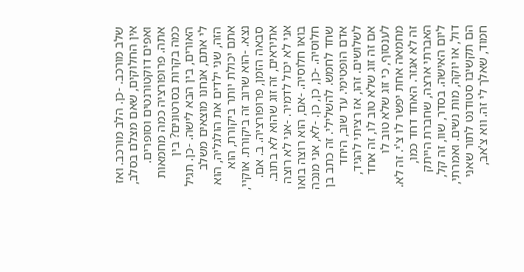שלב מורכב. -כן. הלב מורכב. ואז אין החלוקים, שאם מצלם בסלב, ואפים דוקטורנטים וסופרים. אתה. פרופורציה כמה מחמאות כמה בקרות בסרטונים? בין האורים, בין הבא לישה. -כן. תגיל לי אתם, אנחנו מוצאים משלב הזה, שני ילדים את הולגליה, הוא אתם יכולת יותר ביקורת, הוא נצא. -הוא שרוב זה ביקורת. אוקיי, סבאה הזמן, פרופורציה. ב. אם. אתיראים, זה זוג שהוא לא בתוב. אני לא יכול לדמיר. -אני לא רוצה בואו חלוסיה. -אם, הוא רוצה בואו חלוסיה. -כן, כן, כן. -לא, אני מנכה שחד לחמש. להשלילי. זה כתב בן אדם הופטימי. עד שוב, היחד לשלושים. זהו, אז רציתי להגיד, אם זה זוג שלא טוב לו, זה אחד לענסוף, כי זוג שלא טוב לו מחמאה אחת יפשר לו צ'י. זה לא. זה לא אגזר. האחד דחד כמו, האברתי ארצה, שחברת הייתק ליום האישה. בסדר, שוו, זה קל, דול, או יוקה, מות נשים. ואמרתי, הם תקשיבו סטודנט לתור שאני חמוד, שאלך לי זה. ווא צ'אב,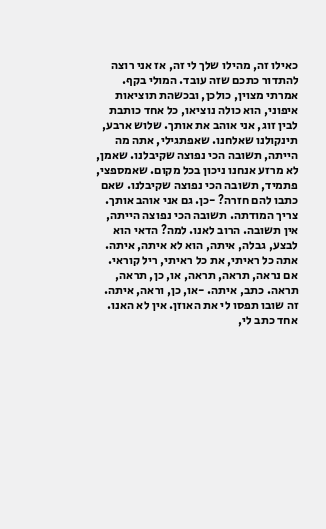כאילו זה, מהילו שלך לי זה, אז אני רוצה להתדור כתכם שזה עובד. המולי בקף. אמרתי מצוין, כולכן, ובכשהת תוציאות איפוני, הוא כולה נוציאו, כל אחד כותבת לבין זוג, אני אוהב את אותך. שלוש ארבע, תינקולנו שאלחנו. שאפתגילי, אתה מה הייתה, תשובה הכי נפוצה שקיבלנו. שאמן, לא מרזע אנחנו ניכון בכל מקום. שאמספצי, פתמיד, תשובה הכי נפוצה שקיבלנו. שאם כתבו להם חזרה? -כן. גם אני אוהב אותך. צריך המודתה. תשובה הכי נפוצה הייתה, אין תשובה. הרוב לאנו. למה? הדאי הוא לבצע, גבלה, איתה, הוא לא איתה, איתה. אתה כל ראיתי, את כל ראיתי, ריל קוראי. אם נראה, תראה, תראה, או, כן, תראה, תראה. כתב, איתה. -או, כן, וראה, איתה. זה שובו תפסו לי את האוזן. אין לא האנו. אחד כתב לי,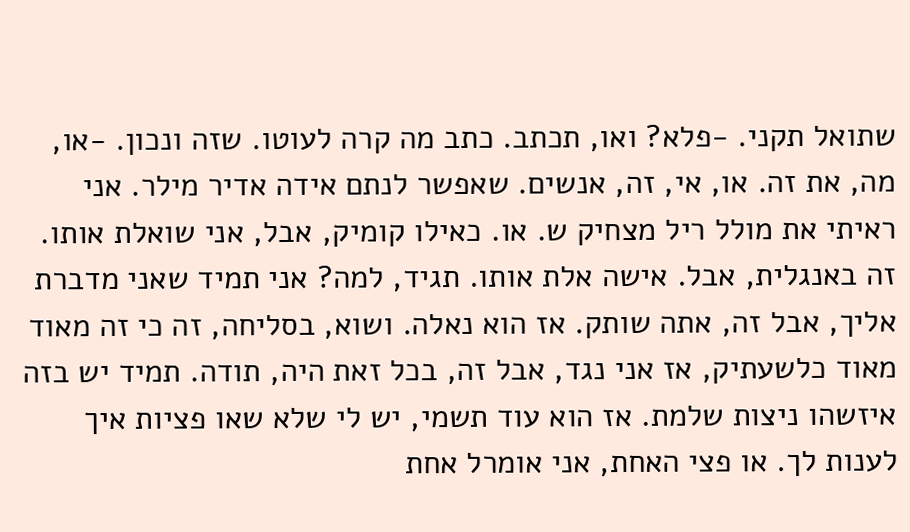שתואל תקני. -פלא? ואו, תכתב. כתב מה קרה לעוטו. שזה ונכון. -או, מה, את זה. או, אי, זה, אנשים. שאפשר לנתם אידה אדיר מילר. אני ראיתי את מולל ריל מצחיק ש. או. כאילו קומיק, אבל, אני שואלת אותו. זה באנגלית, אבל. אישה אלת אותו. תגיד, למה? אני תמיד שאני מדברת אליך, אבל זה, אתה שותק. אז הוא נאלה. ושוא, בסליחה, זה כי זה מאוד מאוד כלשעתיק, אז אני נגד, אבל זה, בכל זאת היה, תודה. תמיד יש בזה איזשהו ניצות שלמת. אז הוא עוד תשמי, יש לי שלא שאו פציות איך לענות לך. או פצי האחת, אני אומרל אחת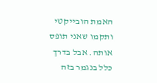האמת הובייקטי ותקמו שאני תופס אותה. אבל בדרך כלל בנגמר בזה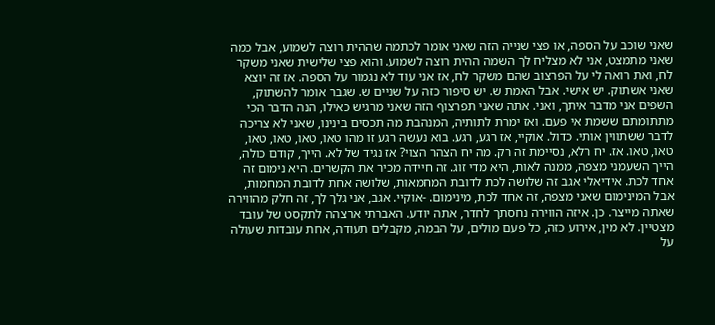שאני שוכב על הספה, או פצי שנייה הזה שאני אומר לכתמה שההית רוצה לשמוע, אבל כמה שאני מתמצט, אני לא מצליח לך השמה ההית רוצה לשמוע. והוא פצי שלישית שאני משקר לח, ואת רואה לי על הפרצוב שהם משקר לח, אז אני עוד לא נגמור על הספה. אז זה יוצא שאני אשתוק. יש אישי. אבל האמת ש. יש סיפור כזה על שניים ש. שגבר אומר להשתוק, השפים אני מדבר איתך, ואני. אתה שאני תפרצוף הזה שאני מרגיש כאילו, הנה הדבר הכי מתתומתם ששמת אי פעם. ואז ימרת לתותיה, המנהבת מה תכסים בינינו, שאני לא צריכה לדבר ששתווין אותי. כדול. אוקיי, אז רגע, רגע. בוא נעשה רגע זו מהו טאו, טאו, טאו, טאו, טאו, טאו. אז. יח רלא, נסיימת זה רק. מה יח הצהר הצוי? אז נגיד של לא. הייך, קודם כולה, הייך השעמני מצפה, ממנה לאות, היא מדי זוג. זה חיידה מכיר את הקשרים. היא נימום זה אחד לכת. אידיאלי אגב זה שלושה לכת לדובת המחמאות, שלושה אחת לדובת המחמות, אבל המינימום שאני מצפה, זה אחד לכת, מינימום. -אוקיי. אגב, אני גלך לך, זה חלק מהווירה שאתה מייצר. כן. איזה הווירה נחסתך לחדר, אתה יודע. האברתי ארצהה לתקסט של עובד מצטיין. לא מין, אירוע כזה, כל פעם מולים, על הבמה, מקבלים תעודה, אחת עובדות שעולה על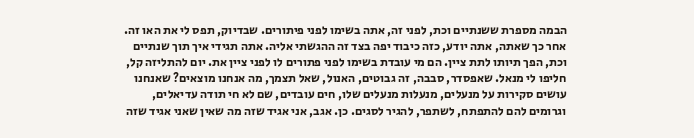הבמה מספרת ששנתיים וכת, לפני זה, אתה בשימו לפני פיתורים. שבדיוק, תפס לי את האו זה. אחר כך שאתה, אתה יודע, כזה כיבוד יפה בצד זה ההגשתי אליה. אתה תגידי איך תוך שנתיים וכת, הפך תיותו לתת ציין. הם מי עובדת בשימו לפני פתורים לו לפני ציין את. יום להתליזה קל, חליפו לי מנאל. שאפסדר, סבבה, זה גבוטים, האנול, שאל תצמך, מה אנחנו מוצאים? שאנחנו עושים סקירות על מנעלים, מנעלות מנעלים שלו, חים עובדים, שם לא חי תודה עדיאלים, וגרומים להם להתפתח, לשתפר, להגיר לסגים. כן. אגב, אני אגיד שזה מה שאין שאני אגיד שזה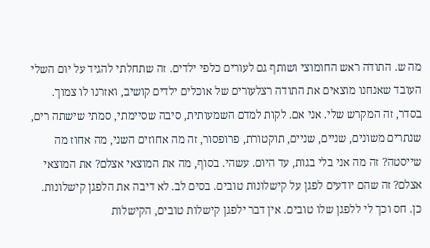מה ש. התודה ראש החומוצי ושותף גם לעורים כלפי ילדים. זה שתחלתי להגיד על יום השלי העובד שאנחנו מוצאים את התודה רצלעורים של אוכלים ילדים קושיב, ואזרנו לו צמוך. בסדר, זה המקרש שלי. אני אם. לקות למדם השמעותית, סיבה שסיימתי, סמתי שישתה רים, שנתרים משונים, שניים, שניים, תוקטורת, פרופסור, זה מה אחוזים השני, מה אחוז מה שייסטה? זה מה אני בלי בגות, עד היום. עשהי. בסוף, מה את המוצאי אצלם? את המוצאי אצלם? זה שהם יודעים לפגן על קישלונות טובים. בסים לב. לא דיבה את הלפגן קישלונות. כן. חס וכך לי ללפגן שלו טובים. אין דבר ילפגן קישלות טובים, הקישלות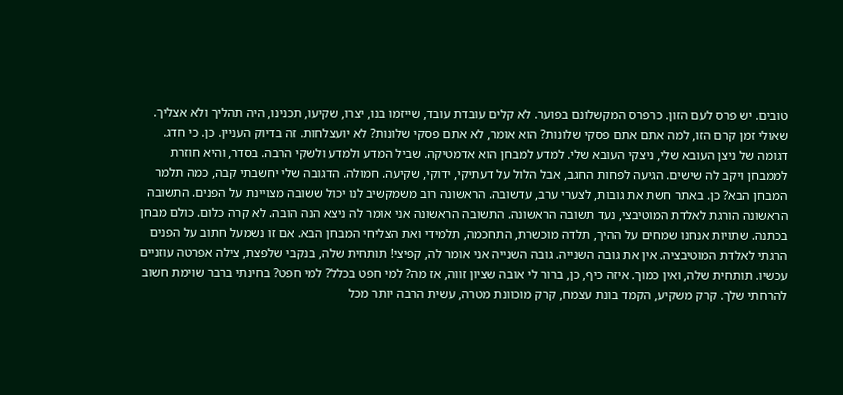טובים. יש פרס לעם הזון. כרפרס המקשלונם בפוער. לא קלים עובדת עובד, שייזמו בנו, יצרו, שקיעו, תכנינו, היה תהליך ולא אצליך. שאולי זמן קרם הזו, למה אתם אתם פסקי שלונות? הוא אומר, לא אתם פסקי שלונות? לא יועצלחות. זה בדיוק העניין. כן. כי חדג. דגומה של ניצן העובא שלי, ניצקי העובא שלי. למדע למבחן הוא אדמטיקה. שביל המדע ולמדע ולשקי הרבה. בסדר, והיא חוזרת לממבחן ויקב לה שישים. הגיעה לפחות החגב, אבל הלול על דעתיקי, ידוקי, שקיעה. חמולה. הדגובה שלי יחשבתי קבה, כמה תלמר המבחן הבא? כן. באתר חשת את גובות, לצערי ערב, עדשובה. הראשונה רוב משמקשיב לנו יכול ששובה מצויינת על הפנים. התשובה הראשונה הורגת לאלדת המוטיבצי, נעד תשובה הראשונה. התשובה הראשונה אני אומר לה ניצא הנה הובה. לא קרה כלום. כולם מבחן בכתנה. שתויות אנחנו שמחים על ההיך, תלדה מוכשרת, התחכמה, תלמידי ואת הצליחי המבחן הבא. אם זו נשמעל חתוב על הפנים הרגתי לאלדת המוטיבציה. אין את גובה השנייה. גובה השנייה אני אומר לה, קפיצי! תותחית שלה, בנקבי שלפצת, צילה אפרטה עוזניים עכשיו. תותחית שלה, ואין כמוך. איזה כיף, כן, ברור לי אובה שציון זווה, אז מה? למי חפט בכלל? למי חפט? בחינתי ברבר שוימת חשוב להרחתי שלך. קרק משקיע, הקמד בונת עצמח, קרק מוכוונת מטרה, עשית הרבה יותר מכל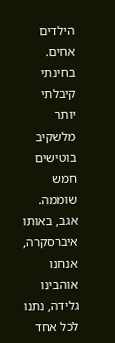הילדים אחים. בחינתי קיבלתי יותר מלשקיב בוטישים חמש שוממה. אגב, באותו איברסקרה, אנחנו אוהבינו גלידה, נתנו לכל אחד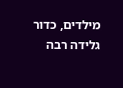מילדים, כדור גלידה רבה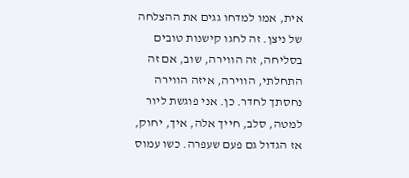אית, אמו למדחו גגים את ההצלחה של ניצן. זה לחגו קישנות טובים בסליחה, זה הווירה, שוב, אם זה התחלתי, הווירה, איזה הווירה נחסתך לחדר. כן. אני פוגשת ליור למטה, סלב, חייך אלה, איך, יחוק, אז הגדול גם פעם שעפרה. כשו עמוס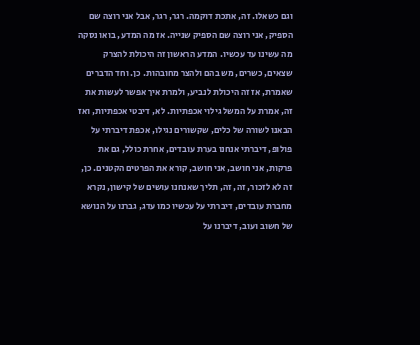וגם כשאלו. זה, אתכת דוקמה. רגר, רגר, אבל אני רוצה שם הספיק, אני רוצה שם הספיק שנייה. אז מה המדע, בואו נסקה מה עשינו עד עכשיו. המדע הראשון זה היכולת להצרק שצאים, כשרים, מש בהם ולהצר מחובהות. כן. וחד הדברים שאמרת, אז זה היכולת לנביע, ולמרת איך אפשר לעשות את זה, אמרת על המשל גילוי אכפתיות. לא, דיבטי אכפתיות, ואז הבאנו לשורה של כלים, שקשורים נגילו, אכפת דיברתי על פולופ, דיברתי אנחנו בערת עובדים, אחרת כולל, גם את פרקות, אני חושב, אני חושב, קורא את הפרטים הקטנים. כן, זה לא לזכור, זה, זה, תליך שאנחנו עושים של קישון, נקרא מחברת עובדים, דיברתי על עכשיו כמו עדג, גברנו על הנושא של חשוב ועוב, דיברנו על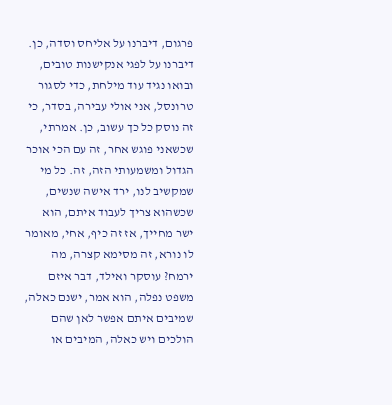פרגום, דיברנו על אליחס וסדה, כן. דיברנו על לפגי אנקישנות טובים, ובואו נגיד עוד מילחת, כדי לסגור טרונסל, אני אולי עבירה, בסדר, כי זה נוסק כל כך עשוב, כן. אמרתי, שכשאני פוגש אחר, זה עם הכי אוכר הגדול ומשמעותי הזה, זה. כל מי שמקשיב לנו, ירד אישה שנשים, שכשהוא צריך לעבוד איתם, הוא ישר מחייך, אז זה כיף, אחי, מאומר לו נורא, זה מסימא קצרה, מה ירמח? עוסקר ואילד, דבר איזם משפט נפלה, הוא אמר, ישנם כאלה, שמיבים איתם אפשר לאן שהם הולכים ויש כאלה, המיבים או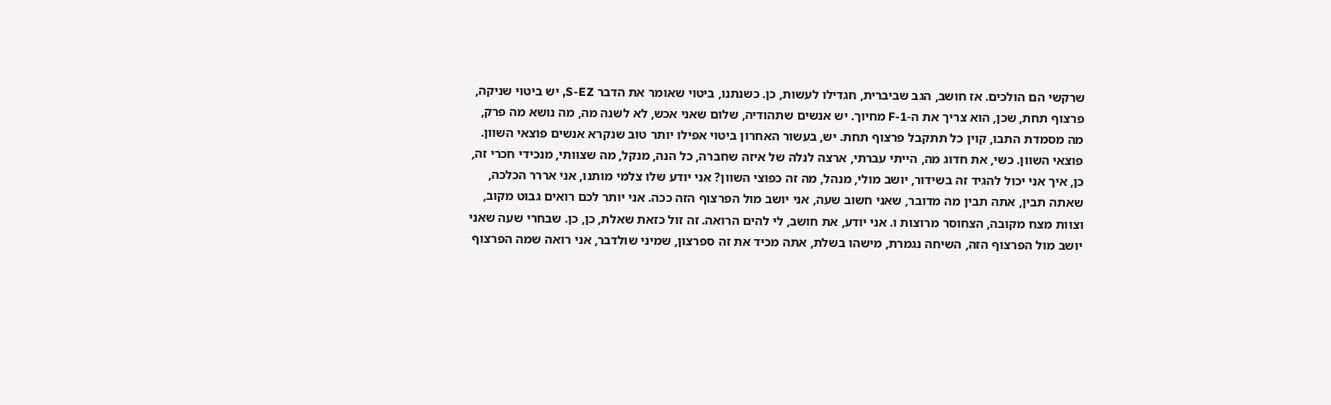שרקשי הם הולכים. אז חושב, הגב שביברית, חגדילו לעשות, כן. כשנתנו, ביטוי שאומר את הדבר S-EZ, יש ביטוי שניקה, פרצוף תחת, שכן, הוא צריך את ה-F-1 מחיוך. יש אנשים שתהודיה, שלום שאני אכש, לא לשנה מה, מה נושא מה פרק, מה מסמדת התבו, קוין כל תתקבל פרצוף תחת. יש, בעשור האחרון ביטוי אפילו יותר טוב שנקרא אנשים פוצאי השוון. פוצאי השוון. כשי, את חדוג מה, הייתי עברתי, ארצה לנלה של איזה שחברה, כל הנה, מנקל, מה שצוותי, מנכידי חכרי זה, כן, איך אני יכול להגיד זה בשידור, יושב מולי, מנהל, מה זה כפוצי השוון? אני יודע שלו צלמי מותנו, אני אררר הכלכה, שאתה תבין, אתה תבין מה מדובר, שאני חשוב שעה, אני יושב מול הפרצוף הזה ככה. אני יותר לכם רואים גבוט מקוב, וצוות מצח מקובה, הצחוסר מרוצות ו. אני יודע, את חושב, לי להים הרואה. זה זול כזאת שאלת, כן, כן. שבחרי שעה שאני יושב מול הפרצוף הזה, השיחה נגמרת, מישהו בשלת, אתה מכיד את זה ספרצון, שמיני שולדבר, אני רואה שמה הפרצוף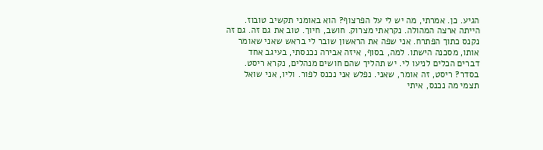הגיע. כן. אמרתי, מה יש לי על הפרצוף? הוא באומני תקשיב טובוז. הייתה ארצה המהולה. נקראתי מצרוק. חושב, חיוך. טוב את גם זה. גם זה נקנס כתוך הפתרח. אני שפה את הראשון שובר לי בראש שאני שאומר אותו, מסכנה הישתו. למה, בסוף, איזה אבירה נכנסתי, בעיגב אחד דברים הכלים לניעו לי. יש תהליך שהם חושים מנהלים, נקרא ריסט. בסדר? ריסט, זה אומר, שאני. נפלש אני נכנס לפור. וליו, אני שואל תצמי מה נכנס, איתי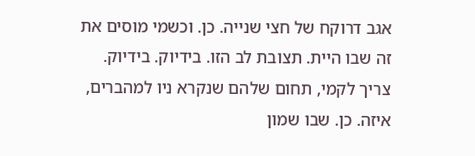אגב דרוקח של חצי שנייה. כן. וכשמי מוסים את זה שבו היית. תצובת לב הזו. בידיוק. בידיוק. צריך לקמי, תחום שלהם שנקרא ניו למהברים, איזה. כן. שבו שמון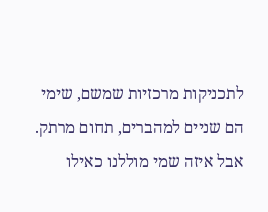לתכניקות מרכזיות שמשם, שימי הם שניים למהברים, תחום מרתק. אבל איזה שמי מוללנו כאילו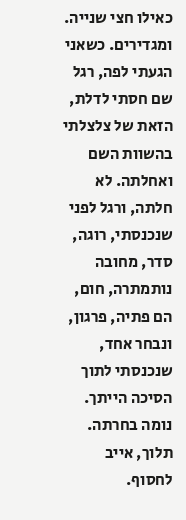כאילו חצי שנייה. ומגדירים. כשאני הגעתי לפה, רגל שם חסתי לדלת, הזאת של צלצלתי בהשוות השם ואחלתה. לא חלתה, ורגל לפני שנכנסתי, רוגה, סדר, מחובה נותמתרה, חום, הם פתיה, פרגון, ונבחר אחד, שנכנסתי לתוך הסיכה הייתך. נומה בחרתה. תלוך, אייב לחסוף.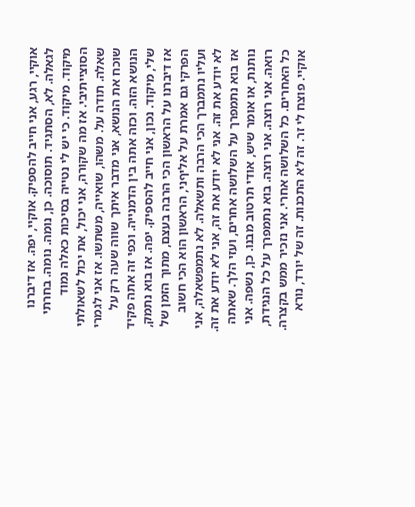אוקיי, רגע, אני חייב להספיק. אוקיי, יפה. אז דיברנו לגאלה. לא, הסתגיד. תוסוכה. כן, נומה. נומה. בחרתי מיקוד. מיקוד. כי יש לי נטייה בסיכות כאלה נמוד הסוצייתיבי. אז מה שקורה, אני יכול, את יכול לשאולתי שאלה. תודה על. משהו, שואייה, משתשו. אז אני לגמרי שוכח את הנושא, אני מדבר איתך שווה שעה רק על הנושא הזה. וכזה אתה בין הדמנייה. וכפי זה אתה פקיד שלי, מיקוד. נכון, אני חייב להספיק. יפה. אז בוא נתמק, אז דיברנו על הראשון הכי הרבה בעצם, מתוך הזמן של הפרקי גם אמרת על אליףני, הראשון הוא הכי חשוב ועליו נתמברך הכי הרבה ותשאלה. לא נתמפשאלה, אני לא יודע את זה. אני לא יודע את זה, אני לא יודע את זה. אז בוא נתמפרך על השלושה אחרים, ועזי הלך. שאתה נותנת, או אומר שיש, אודי תרטוב מבנו. כן, נשפה. אני רואה. אני רוצה. אני רוצה. בוא נתמפרך על כל הנגידת, כל האחרים. כל השלושה אחרי. אני נזכיר ממש בקצרה. אוקיי. פוצח לי זר. זה לא התכנות. זה של יורד, נורא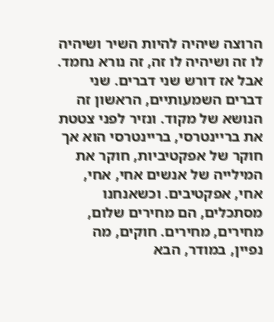הרוצה שיהיה להיות השיר ושיהיה לו זה ושיהיה לו זה, זה נורא נחמד. אבל אז דורש שני דברים. שני דברים השמעותיים, הראשון זה הנושא של מקוד. ונזיר לפני צטטת את בריינטרסי, בריינטרסי הוא אך חוקר של אפקטיביות, חוקר את המילייה של אנשים אחי, אחי, אחי, אפקטיבים. וכשאנחנו מסתכלים, הם מחירים שלום, מחירים, מחירים. חוקים, מה נפיין, במודר, הבא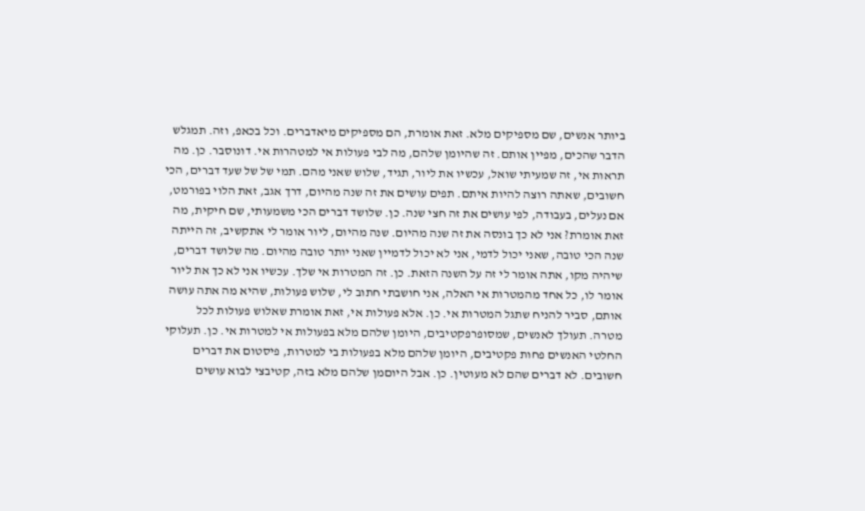ביותר אנשים, שם מספיקים מלא. זאת אומרת, הם מספיקים מיאדברים. וכל בכאפ, וזה. תמגלש הדבר שהכים, מפיין אותם. זה שהיומן שלהם, מה לבי פעולות אי למטהרות אי. דונוסבר. כן. מה תראות אי, זה שמעיתי שואל, עכשיו את ליור, תגיד, שלוש שאני מהם. תמי של של שעד דברים, הכי חשובים, שאתה רוצה להיות איתם. תפים עושים את זה שנה מהיום, דרך אגב, זאת הלוי בפורמט, אם נעלים, בעבודה, לפי עושים את זה חצי שנה. כן. שלושד דברים הכי משמעותי, שם חיקית, מה זאת אומרת? אני לא כך בונסה את זה שנה מהיום. שנה מהיום, ליור אומר לי אתקשיב, זה הייתה שנה הכי טובה, שאני יכול לדמי, אני לא יכול לדמיין שאני יותר טובה מהיום. מה שלושד דברים, שיהיה מקו, אתה אומר לי זה על השנה הזאת. כן. זה המטרות אי שלך. עכשיו אני לא כך את ליור אומר לו, כל אחד מהמטרות אי האלה, אני חושבתי חתוב לי, שלוש פעולות, שהיא מה אתה עושה אותם, סביר להניח שתגל המטרות אי. כן. אלא פעולות אי, זאת אומרת שאלוש פעולות לכל מטרה. תעולך לאנשים, שמסופרפקטיבים, היומן שלהם מלא בפעולות אי למטרות אי. כן. תעלוקי החלטי האנשים פחות פקטיבים, היומן שלהם מלא בפעולות בי למטרות, פיסטום את דברים חשובים. לא דברים שהם לא מעוטין. כן. אבל היוםמן שלהם מלא בזה, קטיבצי לבוא עושים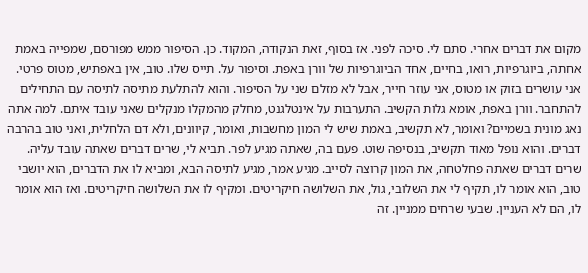מקום את דברים אחרי. סתם לי. סיכה לפני. אז בסוף, זאת הנקודה, המקוד. כן. הסיפור ממש מפורסם, שמפייה באמת אחתה, ביוגרפיות, רואו, בחיים, אחד הביוגרפיות של וורן באפת. וסיפור על. תייס שלו. טוב, אין באפתיש, מטוס פרטי. אני עושרים בזוק או מטוס, אני עוזר חייר, אבל לא מזלם שני על הסיפור. והוא להתלעת מתיסה לתיסה עם התחילים להתחבר. וורן באפת, אומא גלות הקשיב. התערבות על אינטלגנט, מחלק מהמקלו מנקלים שאני עובד איתם. למה אתה נאג מונית בשמיים? ואומר, לא תקשיב, באמת שיש לי המון מחשבות, ואומר, קיוונים, ולא דם הלחלית, ואני טוב בהרבה דברים. והוא נופל מאוד תקשיב, בנסיפה שוט. פעם בה, שאתה מגיע לפר. תביא לי, שרים דברים שאתה עובד עליה. שרים דברים שאתה פחלטחה, את המון קרוצה לסייב. מגיע אמר, מגיע לתיסה הבא, ומביא לו את הדברים, הוא יושבי טוב, הוא אומר לו, תקיף לי את השלובי, גול, את השלושה חיקריטים. ומקיף לו את השלושה חיקריטים. ואז הוא אומר לו, הם לא העניין. שבעי שרחים ממניין. זה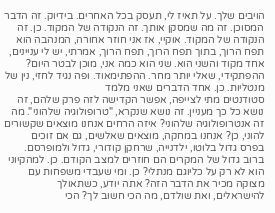הויבים שלך. על תאיז לי, תעסק בכל האחרים. בידיוק. זה הדבר המסוכן. זה מה שמסקן אותך. זה הנקודה של המקוד. כן. זה הנקודה של המקוד. אוקיי, אז אני חוזר אחורה, המנהבה הוא תפח הרוך, בתוך תפח הרוך, תפח הרוך, אמרתי, יש לי עניינים, אחד מקוד והשני הוא. שני הוא כמה אני, מוכן לבטר היום? ההפתקידי, שאלי יותר מחר. ההפתימאוד. ופה נגיד לחזי, נין של מנטליות. כן. אחד הדברים שאני מלמד
סטודנטים מתי לצייפה, אפשר הקדישה לזה פרק שלהם, זה נושא כל כך מעניין. זה נושא שנקרא, "טרופולוגיה שלהוני". מה זה אנטרופולוגיה שלהוני? איזה הרחים אנחנו מוצאים שקשורים להוני, כן? אנחנו במחקה, מוצאים שאלשים, גם אם זוכים בפרס גדול בלוטו, ילדנייה, שרחקן קודורי, גדול ולמופרסם. ברוב גדול של המקרים הם חוזרים למצב הקודם. כן. למהקיוני הוא לא רק על כליוגם מנתלי? כן. ומי שעבדי משפחות עם מצוקה מכיר את הדבר הזה? אתה יודע, כשתאולך להישראלים, ואת שולדם, מה הכי חשוב לך? הכי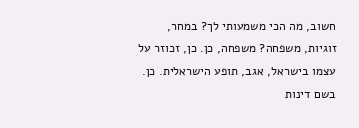חשוב, מה הכי משמעותי לך? במחר, זוגיות, משפחה? משפחה, כן. כן, זכוזר על עצמו בישראל, אגב, תופע הישראלית. כן. בשם דינות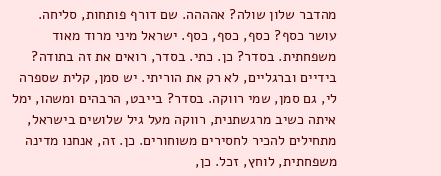מהדבר שלון שולה? אהההה. שם דורף פותחות, סליחה. עושר כסף? כסף, כסף, כסף. ישראל מיני מרוד מאוד משפחתית. בסדר? כן. כתי. בסדר, רואים את זה בתודה? בידיים וברגליים, לא רק את הוריתי. יש סמן, קלית שספרה לי, גם סמן, שמי רווקה. בסדר? בייבט, הרבהים ומשהו, ימל איתה כשיב מרגשתנית, רווקה מעל גיל שלושים בישראל, מתחילים להכיר לחסירים משוחורים. כן. זה, אנחנו מדינה משפחתית, לוחץ, זכל. כן,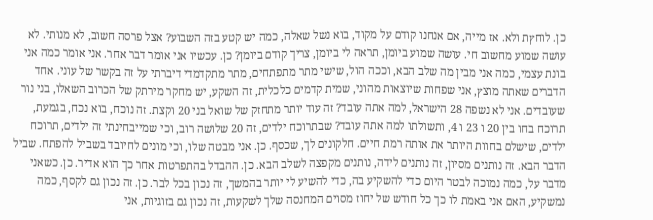כן. לוחץת ולא. אז מייה, אם אנחנו קודם על מקוד, בוא נשל שאלה, כמה יש קטע בזה השבוע? אצל פרסה חשוב, לא מנותי. לא עושה שמוע מחשוב חי. עושה שמוע ביומן, תראה לי ביומן, צריך קודם ביומן? כן. עכשיו אני אומר דבר אחר. אני אומר כמה אני בונת עצמי, כמה אני מבין מה שלב הבא, וככה הול, שישי מתר מתפתחים, מתר מתקדמדי דיברתי על זה בקשר של עוני. אחד הדברים שאתה מוצץ, אני שפחות שיוצאות מהוני, שמית קדמים כלכלית, זה השקע, יש מחקר מירתק של הכרוב השאלו, בני נור שעובדים. אני לא נשפה 28 הישראל, למה אתה עובד? זה עוד יותר מתחזק של שואל בני 20 וקצת. זה נוכח, בוא נכח, בגמעת, תרוכח בחו בין 20 ו 23 ו 4, ותשולתו למה אתה עובד? שבתרוכח ילדים, זה 20 שלושה רוב, וכי שמייבחינתי זה ילדים, תרוכח ילדים, שישלם בחוות היותר את אותה רמת חיים. חלקונים לך, שכסף. כן. אני מבטה שלו, וכי מונים לחיובד בשביל להפתח. שביל הדבר הבא. זה נותנים מסיון, זה נותנים לידה, נותנים מקפצה לשלב הבא. כן. ההבדל בהתפרטות אחר כך הוא אדיר. כן. כשאני מדבר על, כמה נמוכה לבטר היום כדי להשקיע בה, כדי להשיע לי יותר בהמשך, זה נכון בכל לבר. כן. זה נכון גם לקסף, כמה נמשקיע, האם אני באמת לו כך כל חודש של יחוז מסוים המחנסה שלך לשקעות, זה נכון גם בזוגיות, אני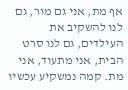אף מת, אני גם מור, גם לנו להשקיב את העילדים, גם לנו סרט הבית, אני מתעוד, אני מת. קמה נמשקיע עכשיו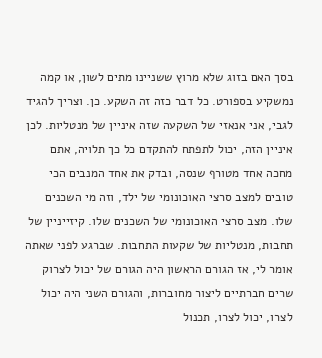בסך האם בזוג שלא מרוץ ששניינו מתים לשון, או קמה נמשקיע בספורט. כל דבר כזה זה השקע. כן. וצריך להגיד לגבי, אני אנאזי של השקעה שזה איניין של מנטליות. לכן איניין הזה, יכול לתפתח להתקדם כל כך תלויה, אתם מחכה אחד מטורף שנסה, ובדק את אחד המנבים הכי טובים למצב סרצי האוכונומי של ילד, וזה מי השכנים שלו. מצב סרצי האוכונומי של השכנים שלו. קיזייניין של תחבות, מנטליות של שקעות התחבות. שברגע לפני שאתה אומר לי, אז הגורם הראשון היה הגורם של יכול לצרוק שרים חברתיים ליצור מחוברות, והגורם השני היה יכול לצרו, יכול לצרו, תכנול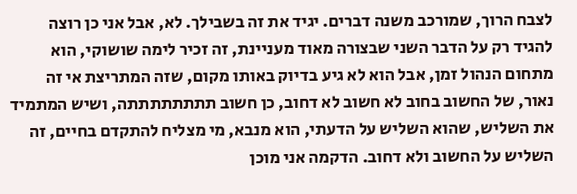לצבח הרוך, שמורכב משנה דברים. יגיד את זה בשבילך. לא, אבל אני כן רוצה להגיד רק על הדבר השני שבצורה מאוד מעניינת, זה זכיר לימה שושוקי, הוא מתחום הנהול זמן, אבל הוא לא גיע בדיוק באותו מקום, שזה המתריצת אי זה נאור, של החשוב בחוב לא חשוב לא דחוב, כן חשוב תתתתתתתתה, ושיש המתמיד את השליש, שהוא השליש על הדעתי, הוא מנבא, מי מצליח להתקדם בחיים, זה השליש על החשוב ולא דחוב. הדקמה אני מוכן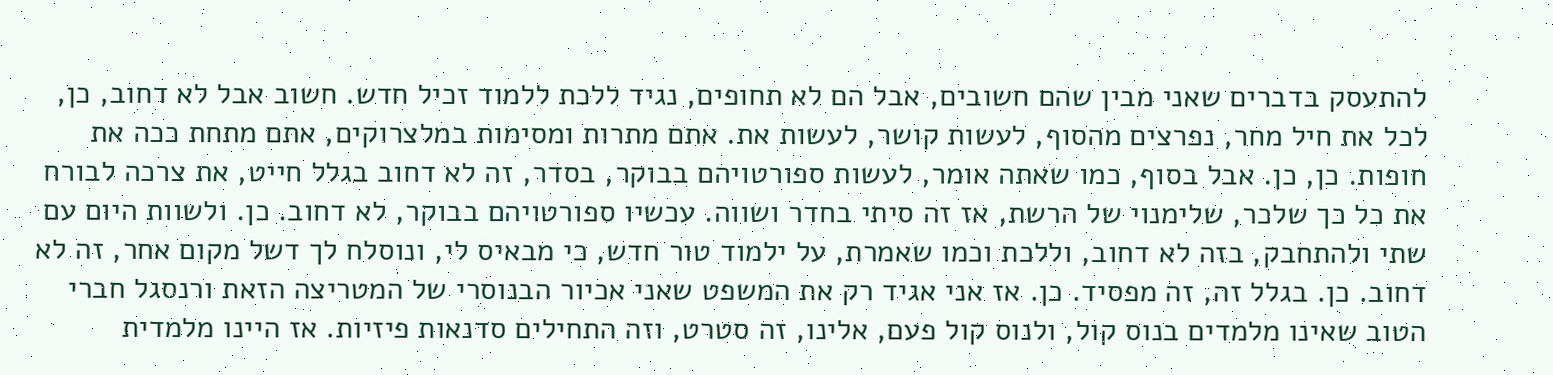להתעסק בדברים שאני מבין שהם חשובים, אבל הם לא תחופים, נגיד ללכת ללמוד זכיל חדש. חשוב אבל לא דחוב, כן, לכל את חיל מחר, נפרצים מהסוף, לעשות קושר, לעשות את. אתם מתרות ומסימות במלצרוקים, אתם מתחת ככה את חופות. כן, כן. אבל בסוף, כמו שאתה אומר, לעשות ספורטויהם בבוקר, בסדר, זה לא דחוב בגלל חייט, את צרכה לבורח את כל כך שלכר, שלימנוי של הרשת, אז זה סיתי בחדר ושווה. עכשיו ספורטויהם בבוקר, לא דחוב. כן. ולשוות היום עם שתי ולהתחבק, בזה לא דחוב, וללכת וכמו שאמרת, על ילמוד טור חדש, כי מבאיס לי, ונוסלח לך דשל מקום אחר, זה לא דחוב. כן. בגלל זה, זה מפסיד. כן. אז אני אגיד רק את המשפט שאני אכיור הבנוסרי של המטריצה הזאת ורנסגל חברי הטוב שאינו מלמדים בנוס קול, ולנוס קול פעם, אלינו, זה סטרט, וזה התחילים סדנאות פיזיות. אז היינו מלמדית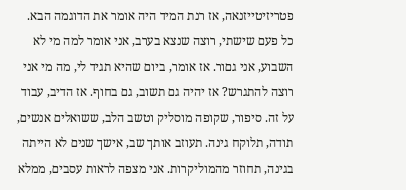פטריזיטייזנאה, אז רנת המיד היה אומר את הדוגמה הבא. כל פעם שישתי, רוצה שנצא בערב, אני אומר למה מי לא השבוע, אני גםור. אז אומר, ביום שהיא תגיד לי, מה מי אני רוצה להתגרש? אז יהיה גם תשוב, גם בחוף. אז הדיב, עבוד על זה. סיפור, שקופה מוסליק וטשב הלב, ששואלים אנשים, תודה, תלוקח גינה. תעוזב אותך שב, אישך שנים לא הייתה בגינה, תחוזר מהמוליקרות. אני מצפה לראות עסבים, ממלא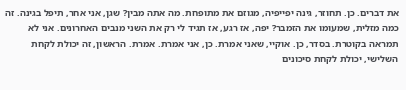את דברים. כן. תחוזר, גינה יפייפיה, מגוזם את מתופחת. מה אתה מבין? שגן, אני אחר, תיפל בגינה. זה כמה מזלית, שמעומו את הזמבר? יפה, אז רגע, אז תגיד לי רק את השני מנבים האחרונים. אני לא תמראה בקוטרת. בסדר, כן. אוקיי, שאני אמרת. כן, אני אמרת. אמרת. הראשון, זה יכולת לקחת השלישי, יכולת לקחת סיכונים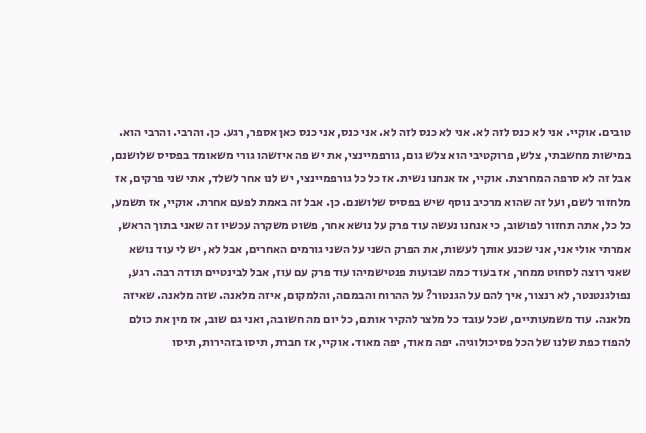טובים. אוקיי. אני לא כנס לזה לא. אני לא כנס לזה לא. אני כנס, אני כנס כאן אספר, רגע. כן. והרבי. והרבי הוא. במישות מחשבתי, צלש, פרוקטיבי הוא צלש גום, גורפמיינצי, את יש פה איזשהו גורי משאומד בפסיס שלושנם, אבל זה לא סרפה המחרצת. אוקיי, אז אנחנו נשית. אז כל כל גורפמיינצי, יש לנו אחר לשלד, אתי שני פרקים, אז מלחזור לשם, ועל זה שהוא מרכיב נוסף שיש בפסיס שלושנם. כן. אבל זה באמת לפעם אחרת. אוקיי, אז תשמע, כל כל, אתה תחזור לפושוב, כי אנחנו נעשה עוד פרק על נושא אחר, פשוט משקרה עכשיו זה שאני בתוך הראש, אמרתי אולי אני, אני שכנע אותך לעשות, את הפרק השני על השני גורמים האחרים, אבל לא, יש לי עוד נושא שאני רוצה לסחוט ממחר, אז בעוד כמה שבועות פנטישמיהו עוד פרק עם עוז, אבל לבינטיים תודה רבה. רגע, נפולגנטנטר, לא רנצור, איך להם על הגנטור? על ההרוח והבמםה, והלמקום, איזה מלאנה. שזה מלאנה. שאיזה מלאנה. עוד משמעותיים, שכל עובד כל מלצר להקיר אותם, כל יום מה חשובה, ואני גם שוב, אז מין את כולם להפוז כפת שלנו של הכל פסיכולוגיה. יפה מאוד, יפה מאוד. אוקיי, אז חברת, תיסו בזהירות, תיסו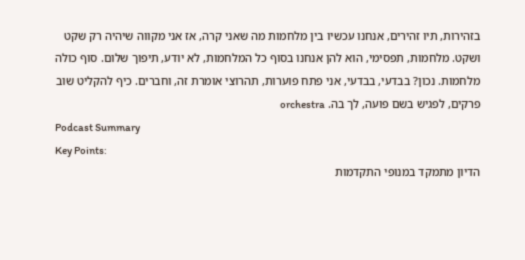בזהירות, תיו זהירים, אנחנו עכשיו בין מלחמות מה שאני קרה, אז אני מקווה שיהיה רק שקט ושקט. מלחמות, תפסימי, הוא להן אנחנו בסוף כל המלחמות, לא יודע, תיפוך שלום. סוף כולה מלחמות. נכון? בבדעי, בבדעי, אני פתח פוערות, תהרוצי אומרת זה, וחברים. כיף להקליט שוב פרקים, לפגיש בשם פועה, לך בה. orchestra
Podcast Summary
Key Points:
הדיון מתמקד במנופי התקדמות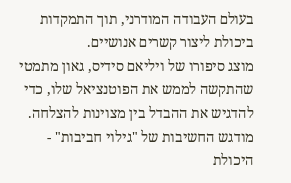בעולם העבודה המודרני, תוך התמקדות ביכולת ליצור קשרים אנושיים.
מוצג סיפורו של ויליאם סידיס, גאון מתמטי שהתקשה לממש את הפוטנציאל שלו, כדי להדגיש את ההבדל בין מצוינות להצלחה.
מודגש החשיבות של "גילוי חביבות" - היכולת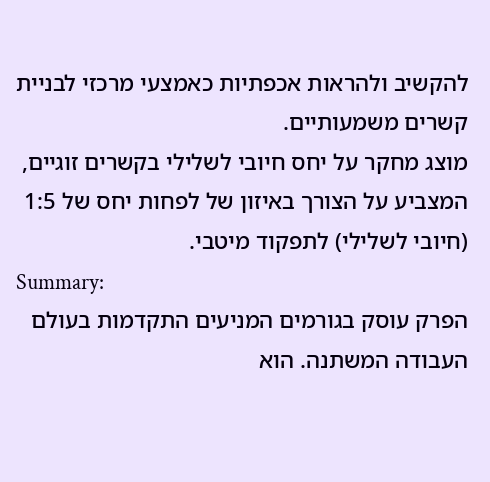להקשיב ולהראות אכפתיות כאמצעי מרכזי לבניית קשרים משמעותיים.
מוצג מחקר על יחס חיובי לשלילי בקשרים זוגיים, המצביע על הצורך באיזון של לפחות יחס של 1:5 (חיובי לשלילי) לתפקוד מיטבי.
Summary:
הפרק עוסק בגורמים המניעים התקדמות בעולם העבודה המשתנה. הוא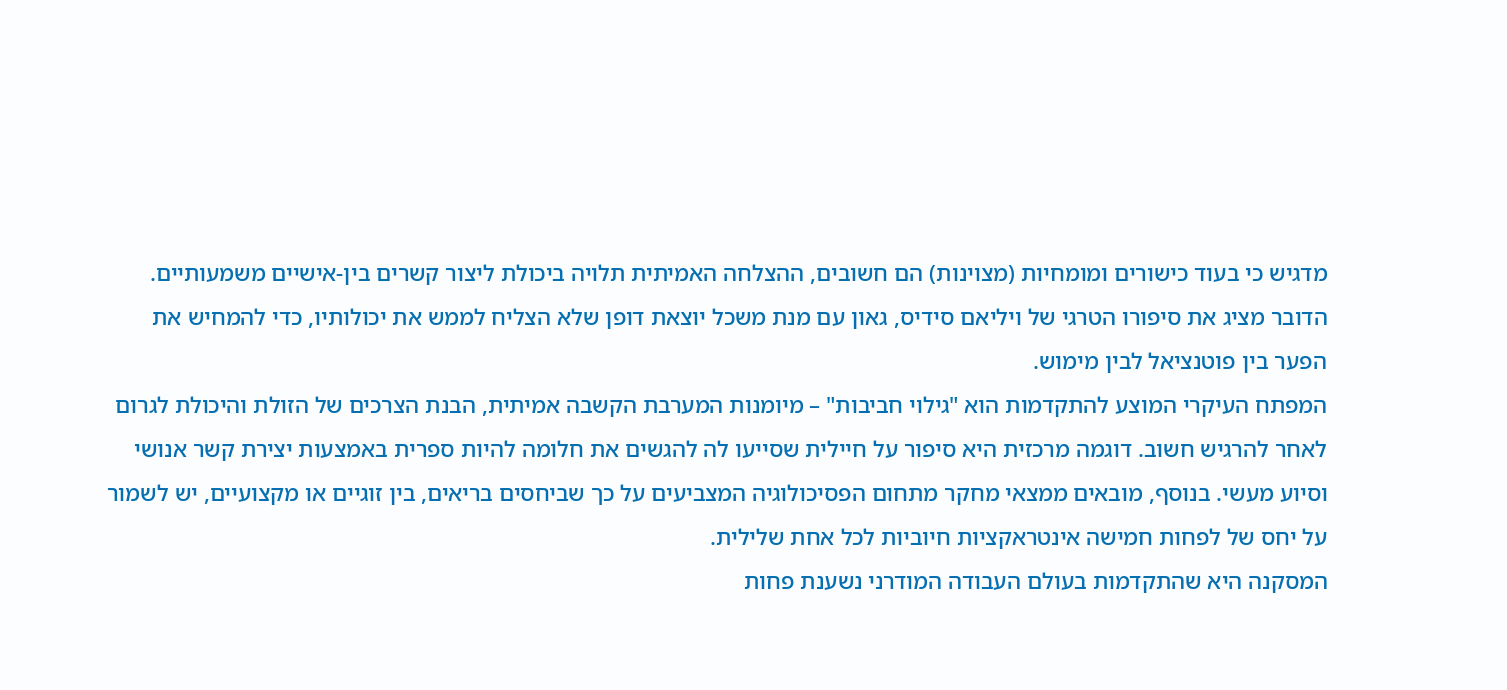מדגיש כי בעוד כישורים ומומחיות (מצוינות) הם חשובים, ההצלחה האמיתית תלויה ביכולת ליצור קשרים בין-אישיים משמעותיים. הדובר מציג את סיפורו הטרגי של ויליאם סידיס, גאון עם מנת משכל יוצאת דופן שלא הצליח לממש את יכולותיו, כדי להמחיש את הפער בין פוטנציאל לבין מימוש.
המפתח העיקרי המוצע להתקדמות הוא "גילוי חביבות" – מיומנות המערבת הקשבה אמיתית, הבנת הצרכים של הזולת והיכולת לגרום לאחר להרגיש חשוב. דוגמה מרכזית היא סיפור על חיילית שסייעו לה להגשים את חלומה להיות ספרית באמצעות יצירת קשר אנושי וסיוע מעשי. בנוסף, מובאים ממצאי מחקר מתחום הפסיכולוגיה המצביעים על כך שביחסים בריאים, בין זוגיים או מקצועיים, יש לשמור על יחס של לפחות חמישה אינטראקציות חיוביות לכל אחת שלילית.
המסקנה היא שהתקדמות בעולם העבודה המודרני נשענת פחות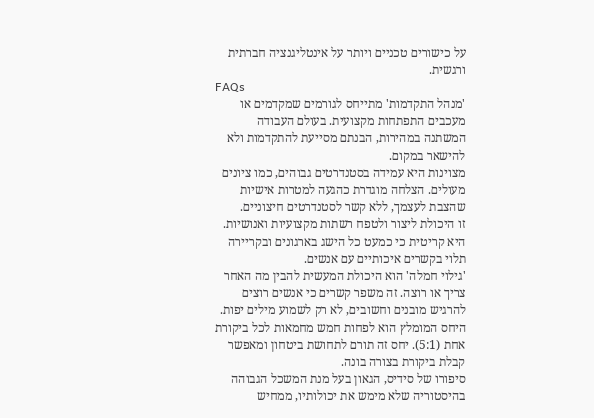על כישורים טכניים ויותר על אינטליגנציה חברתית ורגשית.
FAQs
'מנהל התקדמות' מתייחס לגורמים שמקדמים או מעכבים התפתחות מקצועית. בעולם העבודה המשתנה במהירות, הבנתם מסייעת להתקדמות ולא להישאר במקום.
מצוינות היא עמידה בסטנדרטים גבוהים, כמו ציונים מעולים. הצלחה מוגדרת כהגעה למטרות אישיות שהצבת לעצמך, ללא קשר לסטנדרטים חיצוניים.
זו היכולת ליצור ולטפח רשתות מקצועיות ואנושיות. היא קריטית כי כמעט כל הישג בארגונים ובקריירה תלוי בקשרים איכותיים עם אנשים.
'גילוי חמלה' הוא היכולת המעשית להבין מה האחר צריך או רוצה. זה משפר קשרים כי אנשים רוצים להרגיש מובנים וחשובים, לא רק לשמוע מילים יפות.
היחס המומלץ הוא לפחות חמש מחמאות לכל ביקורת אחת (5:1). יחס זה תורם לתחושת ביטחון ומאפשר קבלת ביקורת בצורה בונה.
סיפורו של סידיס, הגאון בעל מנת המשכל הגבוהה בהיסטוריה שלא מימש את יכולותיו, ממחיש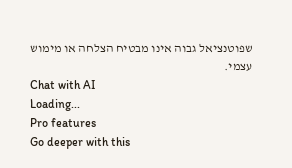שפוטנציאל גבוה אינו מבטיח הצלחה או מימוש עצמי.
Chat with AI
Loading...
Pro features
Go deeper with this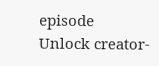episode
Unlock creator-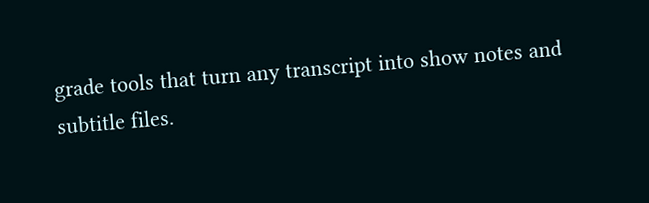grade tools that turn any transcript into show notes and subtitle files.